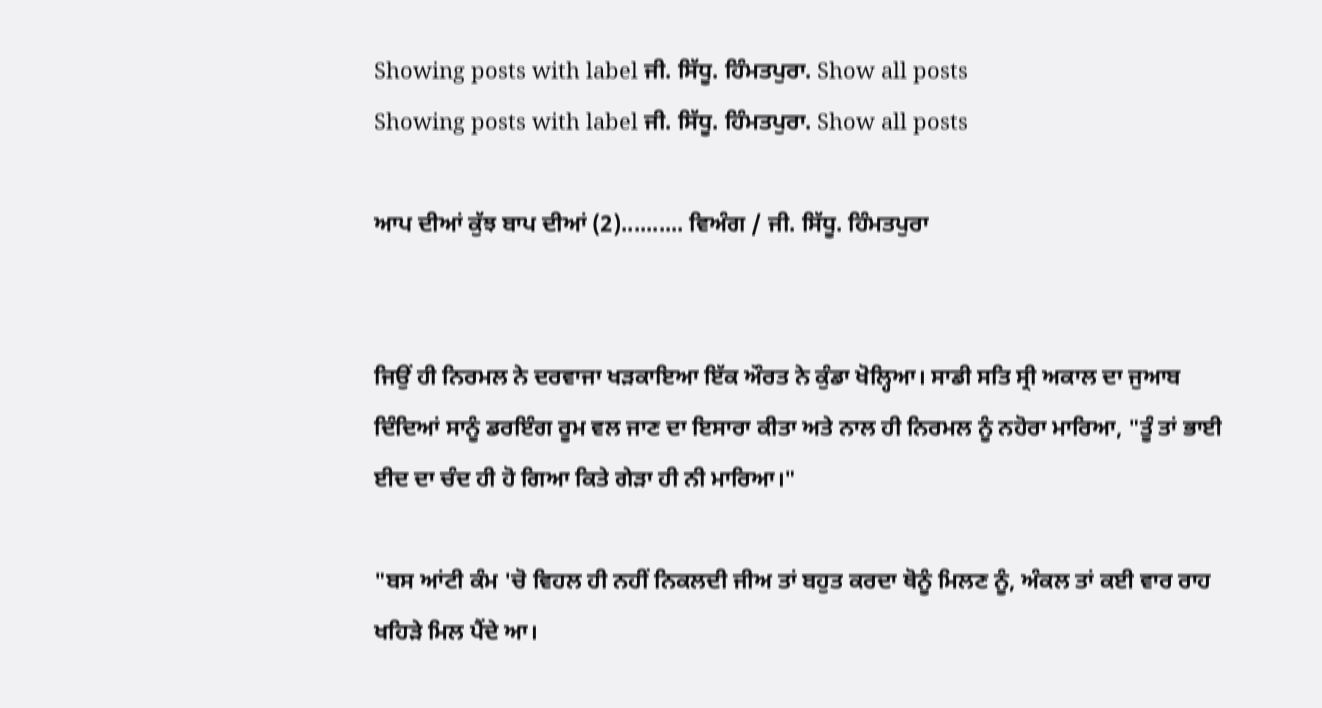Showing posts with label ਜੀ. ਸਿੱਧੂ. ਹਿੰਮਤਪੁਰਾ. Show all posts
Showing posts with label ਜੀ. ਸਿੱਧੂ. ਹਿੰਮਤਪੁਰਾ. Show all posts

ਆਪ ਦੀਆਂ ਕੁੱਝ ਬਾਪ ਦੀਆਂ (2).......... ਵਿਅੰਗ / ਜੀ. ਸਿੱਧੂ. ਹਿੰਮਤਪੁਰਾ


ਜਿਉਂ ਹੀ ਨਿਰਮਲ ਨੇ ਦਰਵਾਜਾ ਖੜਕਾਇਆ ਇੱਕ ਔਰਤ ਨੇ ਕੁੰਡਾ ਖੋਲ੍ਹਿਆ। ਸਾਡੀ ਸਤਿ ਸ੍ਰੀ ਅਕਾਲ ਦਾ ਜੁਆਬ ਦਿੰਦਿਆਂ ਸਾਨੂੰ ਡਰਇੰਗ ਰੂਮ ਵਲ ਜਾਣ ਦਾ ਇਸਾਰਾ ਕੀਤਾ ਅਤੇ ਨਾਲ ਹੀ ਨਿਰਮਲ ਨੂੰ ਨਹੋਰਾ ਮਾਰਿਆ, "ਤੂੰ ਤਾਂ ਭਾਈ ਈਦ ਦਾ ਚੰਦ ਹੀ ਹੋ ਗਿਆ ਕਿਤੇ ਗੇੜਾ ਹੀ ਨੀ ਮਾਰਿਆ।"

"ਬਸ ਆਂਟੀ ਕੰਮ 'ਚੋ ਵਿਹਲ ਹੀ ਨਹੀਂ ਨਿਕਲਦੀ ਜੀਅ ਤਾਂ ਬਹੁਤ ਕਰਦਾ ਥੋਨੂੰ ਮਿਲਣ ਨੂੰ, ਅੰਕਲ ਤਾਂ ਕਈ ਵਾਰ ਰਾਹ ਖਹਿੜੇ ਮਿਲ ਪੈਂਦੇ ਆ।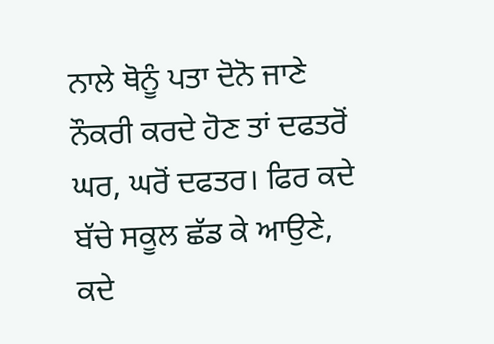ਨਾਲੇ ਥੋਨੂੰ ਪਤਾ ਦੋਨੋ ਜਾਣੇ ਨੌਕਰੀ ਕਰਦੇ ਹੋਣ ਤਾਂ ਦਫਤਰੋਂ ਘਰ, ਘਰੋਂ ਦਫਤਰ। ਫਿਰ ਕਦੇ ਬੱਚੇ ਸਕੂਲ ਛੱਡ ਕੇ ਆਉਣੇ, ਕਦੇ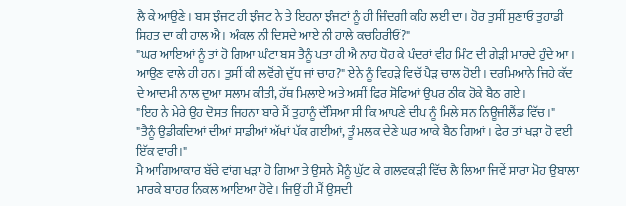ਲੈ ਕੇ ਆਉਣੇ। ਬਸ ਝੰਜਟ ਹੀ ਝੰਜਟ ਨੇ ਤੇ ਇਹਨਾ ਝੰਜਟਾਂ ਨੂੰ ਹੀ ਜਿੰਦਗੀ ਕਹਿ ਲਈ ਦਾ। ਹੋਰ ਤੁਸੀਂ ਸੁਣਾਓ ਤੁਹਾਡੀ ਸਿਹਤ ਦਾ ਕੀ ਹਾਲ ਐ। ਅੰਕਲ ਨੀ ਦਿਸਦੇ ਆਏ ਨੀ ਹਾਲੇ ਕਚਹਿਰੀਓਂ?"
"ਘਰ ਆਇਆਂ ਨੂੰ ਤਾਂ ਹੋ ਗਿਆ ਘੰਟਾ ਬਸ ਤੈਨੂੰ ਪਤਾ ਹੀ ਐ ਨਾਹ ਧੋਹ ਕੇ ਪੰਦਰਾਂ ਵੀਹ ਮਿੰਟ ਦੀ ਗੇੜੀ ਮਾਰਦੇ ਹੁੰਦੇ ਆ। ਆਉਣ ਵਾਲੇ ਹੀ ਹਨ। ਤੁਸੀਂ ਕੀ ਲਵੋਂਗੇ ਦੁੱਧ ਜਾਂ ਚਾਹ?" ਏਨੇ ਨੂੰ ਵਿਹੜੇ ਵਿਚੱ ਪੈੜ ਚਾਲ ਹੋਈ। ਦਰਮਿਆਨੇ ਜਿਹੇ ਕੱਦ ਦੇ ਆਦਮੀ ਨਾਲ ਦੁਆ ਸਲਾਮ ਕੀਤੀ, ਹੱਥ ਮਿਲਾਏ ਅਤੇ ਅਸੀਂ ਫਿਰ ਸੋਫਿਆਂ ਉਪਰ ਠੀਕ ਹੋਕੇ ਬੈਠ ਗਏ।
"ਇਹ ਨੇ ਮੇਰੇ ਉਹ ਦੋਸਤ ਜਿਹਨਾ ਬਾਰੇ ਮੈਂ ਤੁਹਾਨੂੰ ਦੱਸਿਆ ਸੀ ਕਿ ਆਪਣੇ ਦੀਪ ਨੂੰ ਮਿਲੇ ਸਨ ਨਿਊਜੀਲੈਂਡ ਵਿੱਚ।"
"ਤੈਨੂੰ ਉਡੀਕਦਿਆਂ ਦੀਆਂ ਸਾਡੀਆਂ ਅੱਖਾਂ ਪੱਕ ਗਈਆਂ, ਤੂੰ ਮਲਕ ਦੇਣੇ ਘਰ ਆਕੇ ਬੈਠ ਗਿਆਂ। ਫੇਰ ਤਾਂ ਖੜਾ ਹੋ ਵਈ ਇੱਕ ਵਾਰੀ।"
ਮੈ ਆਗਿਆਕਾਰ ਬੱਚੇ ਵਾਂਗ ਖੜਾ ਹੋ ਗਿਆ ਤੇ ਉਸਨੇ ਮੈਨੂੰ ਘੁੱਟ ਕੇ ਗਲਵਕੜੀ ਵਿੱਚ ਲੈ ਲਿਆ ਜਿਵੇਂ ਸਾਰਾ ਮੋਹ ਉਬਾਲਾ ਮਾਰਕੇ ਬਾਹਰ ਨਿਕਲ ਆਇਆ ਹੋਵੇ। ਜਿਉਂ ਹੀ ਮੈਂ ਉਸਦੀ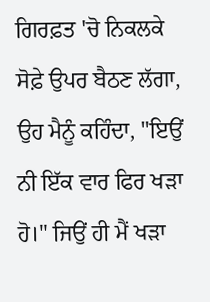ਗਿਰਫ਼ਤ 'ਚੋ ਨਿਕਲਕੇ ਸੋਫ਼ੇ ਉਪਰ ਬੈਠਣ ਲੱਗਾ, ਉਹ ਮੈਨੂੰ ਕਹਿੰਦਾ, "ਇਉਂ ਨੀ ਇੱਕ ਵਾਰ ਫਿਰ ਖੜਾ ਹੋ।" ਜਿਉਂ ਹੀ ਮੈਂ ਖੜਾ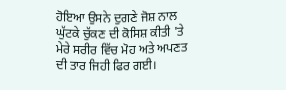ਹੋਇਆ ਉਸਨੇ ਦੁਗਣੇ ਜੋਸ਼ ਨਾਲ ਘੁੱਟਕੇ ਚੁੱਕਣ ਦੀ ਕੋਸਿਸ਼ ਕੀਤੀ 'ਤੇ ਮੇਰੇ ਸਰੀਰ ਵਿੱਚ ਮੋਹ ਅਤੇ ਅਪਣਤ ਦੀ ਤਾਰ ਜਿਹੀ ਫਿਰ ਗਈ।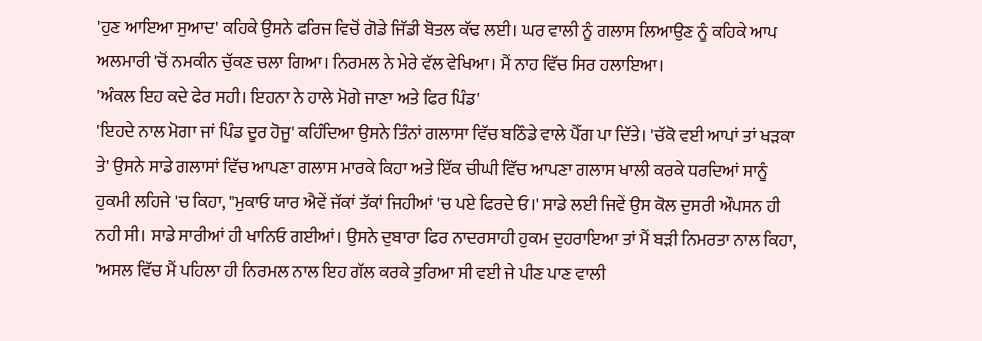'ਹੁਣ ਆਇਆ ਸੁਆਦ' ਕਹਿਕੇ ਉਸਨੇ ਫਰਿਜ ਵਿਚੋਂ ਗੋਡੇ ਜਿੱਡੀ ਬੋਤਲ ਕੱਢ ਲਈ। ਘਰ ਵਾਲੀ ਨੂੰ ਗਲਾਸ ਲਿਆਉਣ ਨੂੰ ਕਹਿਕੇ ਆਪ ਅਲਮਾਰੀ 'ਚੋਂ ਨਮਕੀਨ ਚੁੱਕਣ ਚਲਾ ਗਿਆ। ਨਿਰਮਲ ਨੇ ਮੇਰੇ ਵੱਲ ਵੇਖਿਆ। ਮੈਂ ਨਾਹ ਵਿੱਚ ਸਿਰ ਹਲਾਇਆ।
'ਅੰਕਲ ਇਹ ਕਦੇ ਫੇਰ ਸਹੀ। ਇਹਨਾ ਨੇ ਹਾਲੇ ਮੋਗੇ ਜਾਣਾ ਅਤੇ ਫਿਰ ਪਿੰਡ'
'ਇਹਦੇ ਨਾਲ ਮੋਗਾ ਜਾਂ ਪਿੰਡ ਦੂਰ ਹੋਜੂ' ਕਹਿੰਦਿਆ ਉਸਨੇ ਤਿੰਨਾਂ ਗਲਾਸਾ ਵਿੱਚ ਬਠਿੰਡੇ ਵਾਲੇ ਪੈੱਗ ਪਾ ਦਿੱਤੇ। 'ਚੱਕੋ ਵਈ ਆਪਾਂ ਤਾਂ ਖੜਕਾ ਤੇ' ਉਸਨੇ ਸਾਡੇ ਗਲਾਸਾਂ ਵਿੱਚ ਆਪਣਾ ਗਲਾਸ ਮਾਰਕੇ ਕਿਹਾ ਅਤੇ ਇੱਕ ਚੀਘੀ ਵਿੱਚ ਆਪਣਾ ਗਲਾਸ ਖਾਲੀ ਕਰਕੇ ਧਰਦਿਆਂ ਸਾਨੂੰ ਹੁਕਮੀ ਲਹਿਜੇ 'ਚ ਕਿਹਾ, "ਮੁਕਾਓ ਯਾਰ ਐਵੇਂ ਜੱਕਾਂ ਤੱਕਾਂ ਜਿਹੀਆਂ 'ਚ ਪਏ ਫਿਰਦੇ ਓ।' ਸਾਡੇ ਲਈ ਜਿਵੇਂ ਉਸ ਕੋਲ ਦੁਸਰੀ ਔਪਸਨ ਹੀ ਨਹੀ ਸੀ। ਸਾਡੇ ਸਾਰੀਆਂ ਹੀ ਖਾਨਿਓ ਗਈਆਂ। ਉਸਨੇ ਦੁਬਾਰਾ ਫਿਰ ਨਾਦਰਸਾਹੀ ਹੁਕਮ ਦੁਹਰਾਇਆ ਤਾਂ ਮੈਂ ਬੜੀ ਨਿਮਰਤਾ ਨਾਲ ਕਿਹਾ, 'ਅਸਲ ਵਿੱਚ ਮੈਂ ਪਹਿਲਾ ਹੀ ਨਿਰਮਲ ਨਾਲ ਇਹ ਗੱਲ ਕਰਕੇ ਤੁਰਿਆ ਸੀ ਵਈ ਜੇ ਪੀਣ ਪਾਣ ਵਾਲੀ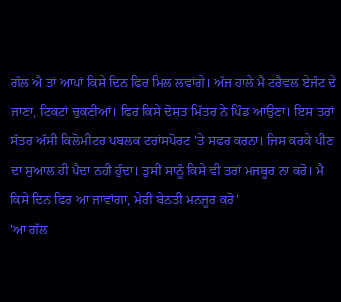ਗੱਲ ਐ ਤਾਂ ਆਪਾਂ ਕਿਸੇ ਦਿਨ ਫਿਰ ਮਿਲ ਲਵਾਂਗੇ। ਅੱਜ ਹਾਲੇ ਮੈ ਟਰੈਵਲ ਏਜੰਟ ਦੇ ਜਾਣਾ, ਟਿਕਟਾਂ ਚੁਕਣੀਆਂ। ਫਿਰ ਕਿਸੇ ਦੋਸਤ ਮਿੱਤਰ ਨੇ ਪਿੰਡ ਆਉਣਾ। ਇਸ ਤਰਾਂ ਸੱਤਰ ਅੱਸੀ ਕਿਲੋਮੀਟਰ ਪਬਲਕ ਟਰਾਂਸਪੋਰਟ 'ਤੇ ਸਫਰ ਕਰਨਾ। ਜਿਸ ਕਰਕੇ ਪੀਣ ਦਾ ਸੁਆਲ ਹੀ ਪੈਦਾ ਨਹੀ ਹੁੰਦਾ। ਤੁਸੀਂ ਸਾਨੂੰ ਕਿਸੇ ਵੀ ਤਰਾਂ ਮਜਬੂਰ ਨਾ ਕਰੋ। ਮੈ ਕਿਸੇ ਦਿਨ ਫਿਰ ਆ ਜਾਵਾਂਗਾ, ਮੇਰੀ ਬੇਨਤੀ ਮਨਜੂਰ ਕਰੋ'
'ਆ ਗੱਲ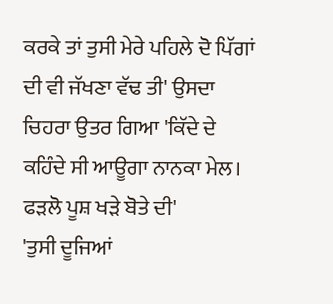ਕਰਕੇ ਤਾਂ ਤੁਸੀ ਮੇਰੇ ਪਹਿਲੇ ਦੋ ਪਿੱਗਾਂ ਦੀ ਵੀ ਜੱਖਣਾ ਵੱਢ ਤੀ' ਉਸਦਾ ਚਿਹਰਾ ਉਤਰ ਗਿਆ 'ਕਿੱਦੇ ਦੇ ਕਹਿੰਦੇ ਸੀ ਆਊਗਾ ਨਾਨਕਾ ਮੇਲ। ਫੜਲੋ ਪੂਸ਼ ਖੜੇ ਬੋਤੇ ਦੀ'
'ਤੁਸੀ ਦੂਜਿਆਂ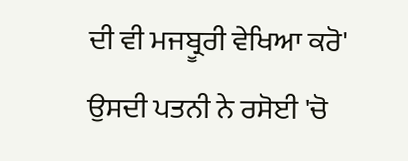ਦੀ ਵੀ ਮਜਬ੍ਰੂਰੀ ਵੇਖਿਆ ਕਰੋ' ਉਸਦੀ ਪਤਨੀ ਨੇ ਰਸੋਈ 'ਚੋ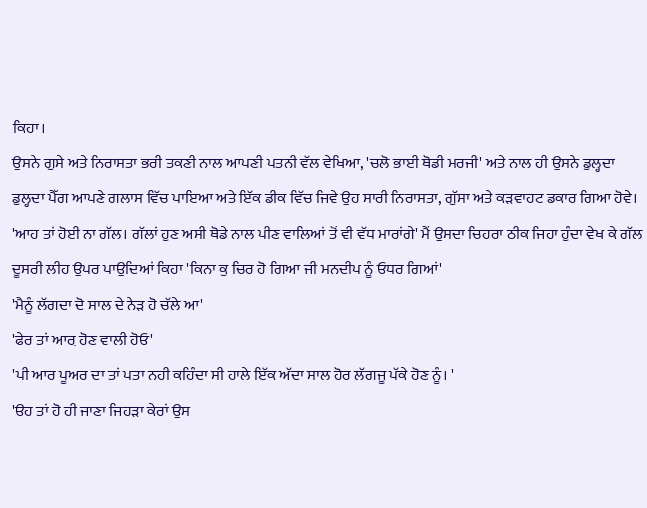ਕਿਹਾ।
ਉਸਨੇ ਗੁਸੇ ਅਤੇ ਨਿਰਾਸਤਾ ਭਰੀ ਤਕਣੀ ਨਾਲ ਆਪਣੀ ਪਤਨੀ ਵੱਲ ਵੇਖਿਆ, 'ਚਲੋ ਭਾਈ ਥੋਡੀ ਮਰਜੀ' ਅਤੇ ਨਾਲ ਹੀ ਉਸਨੇ ਡੁਲ੍ਹਦਾ ਡੁਲ੍ਹਦਾ ਪੈੱਗ ਆਪਣੇ ਗਲਾਸ ਵਿੱਚ ਪਾਇਆ ਅਤੇ ਇੱਕ ਡੀਕ ਵਿੱਚ ਜਿਵੇ ਉਹ ਸਾਰੀ ਨਿਰਾਸਤਾ, ਗੁੱਸਾ ਅਤੇ ਕੜਵਾਹਟ ਡਕਾਰ ਗਿਆ ਹੋਵੇ।
'ਆਹ ਤਾਂ ਹੋਈ ਨਾ ਗੱਲ। ਗੱਲਾਂ ਹੁਣ ਅਸੀ ਥੋਡੇ ਨਾਲ ਪੀਣ ਵਾਲਿਆਂ ਤੋਂ ਵੀ ਵੱਧ ਮਾਰਾਂਗੇ' ਮੈਂ ਉਸਦਾ ਚਿਹਰਾ ਠੀਕ ਜਿਹਾ ਹੁੰਦਾ ਵੇਖ ਕੇ ਗੱਲ ਦੂਸਰੀ ਲੀਹ ਉਪਰ ਪਾਉਦਿਆਂ ਕਿਹਾ 'ਕਿਨਾ ਕੁ ਚਿਰ ਹੋ ਗਿਆ ਜੀ ਮਨਦੀਪ ਨੂੰ ਓਧਰ ਗਿਆਂ'
'ਮੈਨੂੰ ਲੱਗਦਾ ਦੋ ਸਾਲ ਦੇ ਨੇੜ ਹੋ ਚੱਲੇ ਆ'
'ਫੇਰ ਤਾਂ ਆਰ਼ ਹੋਣ ਵਾਲੀ ਹੋਓ'
'ਪੀ ਆਰ ਪੂਅਰ ਦਾ ਤਾਂ ਪਤਾ ਨਹੀ ਕਹਿੰਦਾ ਸੀ ਹਾਲੇ ਇੱਕ ਅੱਦਾ ਸਾਲ ਹੋਰ ਲੱਗਜੂ ਪੱਕੇ ਹੋਣ ਨੂੰ। '
'ੳਹ ਤਾਂ ਹੋ ਹੀ ਜਾਣਾ ਜਿਹੜਾ ਕੇਰਾਂ ਉਸ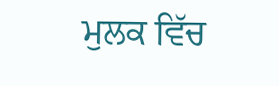ਮੁਲਕ ਵਿੱਚ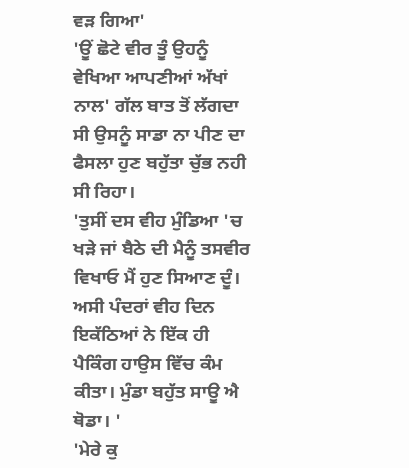ਵੜ ਗਿਆ'
'ਊਂ ਛੋਟੇ ਵੀਰ ਤੂੰ ਉਹਨੂੰ ਵੇਖਿਆ ਆਪਣੀਆਂ ਅੱਖਾਂ ਨਾਲ' ਗੱਲ ਬਾਤ ਤੋਂ ਲੱਗਦਾ ਸੀ ਉਸਨੂੰ ਸਾਡਾ ਨਾ ਪੀਣ ਦਾ ਫੈਸਲਾ ਹੁਣ ਬਹੁੱਤਾ ਚੁੱਭ ਨਹੀ ਸੀ ਰਿਹਾ।
'ਤੁਸੀਂ ਦਸ ਵੀਹ ਮੁੰਡਿਆ 'ਚ ਖੜੇ ਜਾਂ ਬੈਠੇ ਦੀ ਮੈਨੂੰ ਤਸਵੀਰ ਵਿਖਾਓ ਮੈਂ ਹੁਣ ਸਿਆਣ ਦੂੰ। ਅਸੀ ਪੰਦਰਾਂ ਵੀਹ ਦਿਨ ਇਕੱਠਿਆਂ ਨੇ ਇੱਕ ਹੀ ਪੈਕਿੰਗ ਹਾਉਸ ਵਿੱਚ ਕੰਮ ਕੀਤਾ। ਮੁੰਡਾ ਬਹੁੱਤ ਸਾਊ ਐ ਥੋਡਾ। '
'ਮੇਰੇ ਕੁ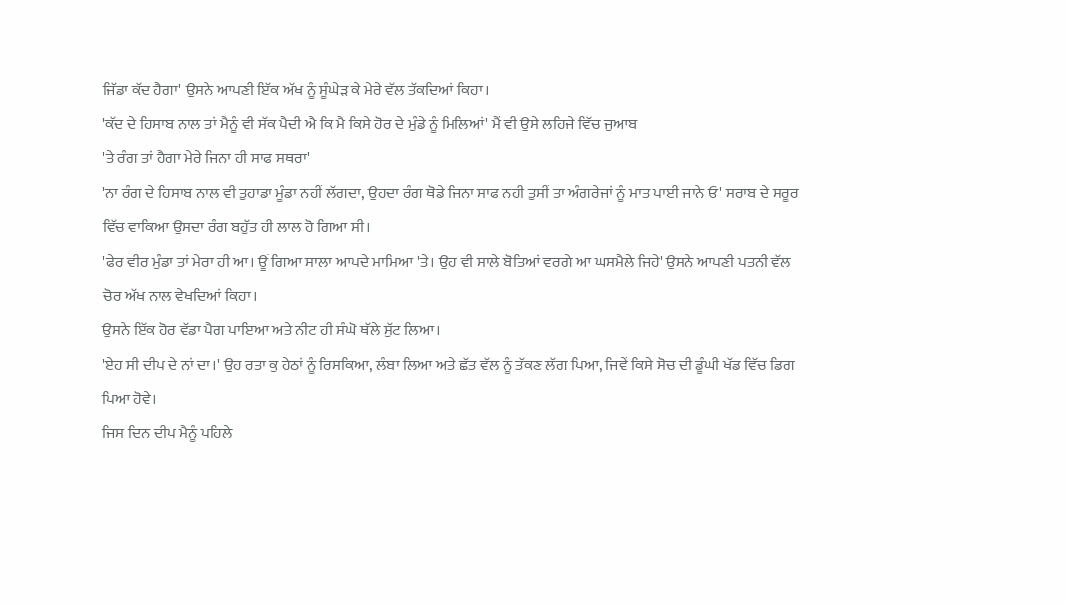ਜਿੱਡਾ ਕੱਦ ਹੈਗਾ' ਉਸਨੇ ਆਪਣੀ ਇੱਕ ਅੱਖ ਨੂੰ ਸੂੰਘੇੜ ਕੇ ਮੇਰੇ ਵੱਲ ਤੱਕਦਿਆਂ ਕਿਹਾ।
'ਕੱਦ ਦੇ ਹਿਸਾਬ ਨਾਲ ਤਾਂ ਮੈਨੂੰ ਵੀ ਸੱਕ ਪੈਦੀ ਐ ਕਿ ਮੈ ਕਿਸੇ ਹੋਰ ਦੇ ਮੁੰਡੇ ਨੂੰ ਮਿਲਿਆਂ' ਮੈਂ ਵੀ ਉਸੇ ਲਹਿਜੇ ਵਿੱਚ ਜੁਆਬ
'ਤੇ ਰੰਗ ਤਾਂ ਹੈਗਾ ਮੇਰੇ ਜਿਨਾ ਹੀ ਸਾਫ ਸਥਰਾ'
'ਨਾ ਰੰਗ ਦੇ ਹਿਸਾਬ ਨਾਲ ਵੀ ਤੁਹਾਡਾ ਮੂੰਡਾ ਨਹੀਂ ਲੱਗਦਾ, ਉਹਦਾ ਰੰਗ ਥੋਡੇ ਜਿਨਾ ਸਾਫ ਨਹੀ ਤੁਸੀਂ ਤਾ ਅੰਗਰੇਜਾਂ ਨੂੰ ਮਾਤ ਪਾਈ ਜਾਨੇ ਓ' ਸਰਾਬ ਦੇ ਸਰੂਰ ਵਿੱਚ ਵਾਕਿਆ ਉਸਦਾ ਰੰਗ ਬਹੁੱਤ ਹੀ ਲਾਲ ਹੋ ਗਿਆ ਸੀ।
'ਫੇਰ ਵੀਰ ਮੁੰਡਾ ਤਾਂ ਮੇਰਾ ਹੀ ਆ। ਊਂ ਗਿਆ ਸਾਲਾ ਆਪਦੇ ਮਾਮਿਆ 'ਤੇ। ਉਹ ਵੀ ਸਾਲੇ ਬੋਤਿਆਂ ਵਰਗੇ ਆ ਘਸਮੈਲੇ ਜਿਹੇ' ਉਸਨੇ ਆਪਣੀ ਪਤਨੀ ਵੱਲ ਚੋਰ ਅੱਖ ਨਾਲ ਵੇਖਦਿਆਂ ਕਿਹਾ।
ਉਸਨੇ ਇੱਕ ਹੋਰ ਵੱਡਾ ਪੈਗ ਪਾਇਆ ਅਤੇ ਨੀਟ ਹੀ ਸੰਘੋ ਥੱਲੇ ਸੁੱਟ ਲਿਆ।
'ਏਹ ਸੀ ਦੀਪ ਦੇ ਨਾਂ ਦਾ।' ਉਹ ਰਤਾ ਕੁ ਹੇਠਾਂ ਨੂੰ ਰਿਸਕਿਆ, ਲੰਬਾ ਲਿਆ ਅਤੇ ਛੱਤ ਵੱਲ ਨੂੰ ਤੱਕਣ ਲੱਗ ਪਿਆ, ਜਿਵੇਂ ਕਿਸੇ ਸੋਚ ਦੀ ਡੂੰਘੀ ਖੱਡ ਵਿੱਚ ਡਿਗ ਪਿਆ ਹੋਵੇ।
ਜਿਸ ਦਿਨ ਦੀਪ ਮੈਨੂੰ ਪਹਿਲੇ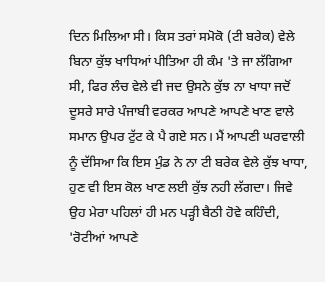ਦਿਨ ਮਿਲਿਆ ਸੀ। ਕਿਸ ਤਰਾਂ ਸਮੋਕੋ (ਟੀ ਬਰੇਕ) ਵੇਲੇ ਬਿਨਾ ਕੁੱਝ ਖਾਧਿਆਂ ਪੀਤਿਆ ਹੀ ਕੰਮ 'ਤੇ ਜਾ ਲੱਗਿਆ ਸੀ, ਫਿਰ ਲੰਚ ਵੇਲੇ ਵੀ ਜਦ ਉਸਨੇ ਕੁੱਝ ਨਾ ਖਾਧਾ ਜਦੋਂ ਦੂਸਰੇ ਸਾਰੇ ਪੰਜਾਬੀ ਵਰਕਰ ਆਪਣੇ ਆਪਣੇ ਖਾਣ ਵਾਲੇ ਸਮਾਨ ਉਪਰ ਟੁੱਟ ਕੇ ਪੈ ਗਏ ਸਨ। ਮੈਂ ਆਪਣੀ ਘਰਵਾਲੀ ਨੂੰ ਦੱਸਿਆ ਕਿ ਇਸ ਮੁੰਡ ਨੇ ਨਾ ਟੀ ਬਰੇਕ ਵੇਲੇ ਕੁੱਝ ਖਾਧਾ, ਹੁਣ ਵੀ ਇਸ ਕੋਲ ਖਾਣ ਲਈ ਕੁੱਝ ਨਹੀ ਲੱਗਦਾ। ਜਿਵੇ ਉਹ ਮੇਰਾ ਪਹਿਲਾਂ ਹੀ ਮਨ ਪੜ੍ਹੀ ਬੈਠੀ ਹੋਵੇ ਕਹਿੰਦੀ, 'ਰੋਟੀਆਂ ਆਪਣੇ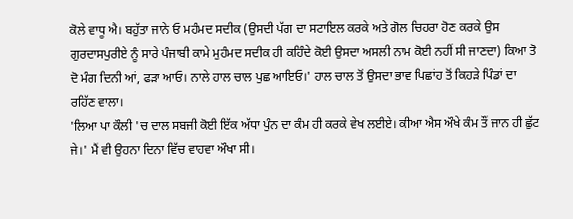ਕੋਲੇ ਵਾਧੂ ਐ। ਬਹੁੱਤਾ ਜਾਨੇ ਓ ਮਹੰਮਦ ਸਦੀਕ (ਉਸਦੀ ਪੱਗ ਦਾ ਸਟਾਇਲ ਕਰਕੇ ਅਤੇ ਗੋਲ ਚਿਹਰਾ ਹੋਣ ਕਰਕੇ ਉਸ ਗੁਰਦਾਸਪੁਰੀਏ ਨੂੰ ਸਾਰੇ ਪੰਜਾਬੀ ਕਾਮੇ ਮੁਹੰਮਦ ਸਦੀਕ ਹੀ ਕਹਿੰਦੇ ਕੋਈ ਉਸਦਾ ਅਸਲੀ ਨਾਮ ਕੋਈ ਨਹੀਂ ਸੀ ਜਾਣਦਾ) ਕਿਆ ਤੋ ਦੋ ਮੰਗ ਦਿਨੀ ਆਂ, ਫੜਾ ਆਓ। ਨਾਲੇ ਹਾਲ ਚਾਲ ਪੁਛ ਆਇਓ।' ਹਾਲ ਚਾਲ ਤੋਂ ਉਸਦਾ ਭਾਵ ਪਿਛਾਂਹ ਤੋਂ ਕਿਹੜੇ ਪਿੰਡਾਂ ਦਾ ਰਹਿੱਣ ਵਾਲਾ।
'ਲਿਆ ਪਾ ਕੌਲੀ 'ਚ ਦਾਲ ਸਬਜੀ ਕੋਈ ਇੱਕ ਅੱਧਾ ਪੁੰਨ ਦਾ ਕੰਮ ਹੀ ਕਰਕੇ ਵੇਖ ਲਈਏ। ਕੀਆ ਐਸ ਔਖੇ ਕੰਮ ਤੌਂ ਜਾਨ ਹੀ ਛੁੱਟ ਜੇ।' ਮੈਂ ਵੀ ਉਹਨਾ ਦਿਨਾ ਵਿੱਚ ਵਾਹਵਾ ਔਖਾ ਸੀ।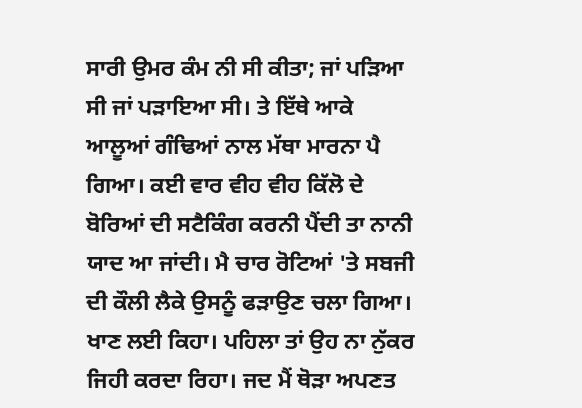ਸਾਰੀ ਉਮਰ ਕੰਮ ਨੀ ਸੀ ਕੀਤਾ; ਜਾਂ ਪੜਿਆ ਸੀ ਜਾਂ ਪੜਾਇਆ ਸੀ। ਤੇ ਇੱਥੇ ਆਕੇ ਆਲੂਆਂ ਗੰਢਿਆਂ ਨਾਲ ਮੱਥਾ ਮਾਰਨਾ ਪੈ ਗਿਆ। ਕਈ ਵਾਰ ਵੀਹ ਵੀਹ ਕਿੱਲੋ ਦੇ ਬੋਰਿਆਂ ਦੀ ਸਟੈਕਿੰਗ ਕਰਨੀ ਪੈਂਦੀ ਤਾ ਨਾਨੀ ਯਾਦ ਆ ਜਾਂਦੀ। ਮੈ ਚਾਰ ਰੋਟਿਆਂ 'ਤੇ ਸਬਜੀ ਦੀ ਕੌਲੀ ਲੈਕੇ ਉਸਨੂੰ ਫੜਾਉਣ ਚਲਾ ਗਿਆ। ਖਾਣ ਲਈ ਕਿਹਾ। ਪਹਿਲਾ ਤਾਂ ਉਹ ਨਾ ਨੁੱਕਰ ਜਿਹੀ ਕਰਦਾ ਰਿਹਾ। ਜਦ ਮੈਂ ਥੋੜਾ ਅਪਣਤ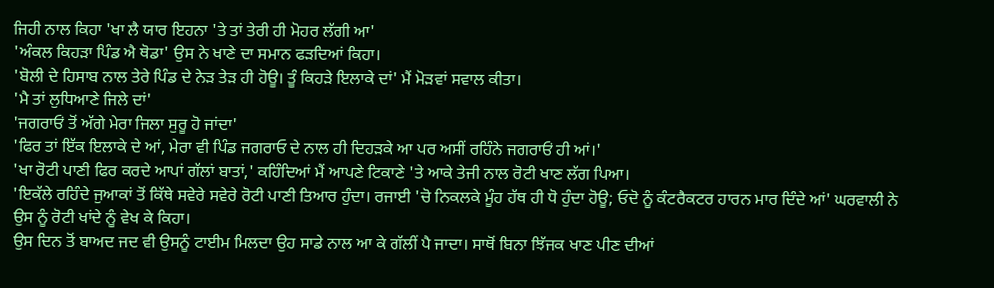ਜਿਹੀ ਨਾਲ ਕਿਹਾ 'ਖਾ ਲੈ ਯਾਰ ਇਹਨਾ 'ਤੇ ਤਾਂ ਤੇਰੀ ਹੀ ਮੋਹਰ ਲੱਗੀ ਆ'
'ਅੰਕਲ ਕਿਹੜਾ ਪਿੰਡ ਐ ਥੋਡਾ' ਉਸ ਨੇ ਖਾਣੇ ਦਾ ਸਮਾਨ ਫੜਦਿਆਂ ਕਿਹਾ।
'ਬੋਲੀ ਦੇ ਹਿਸਾਬ ਨਾਲ ਤੇਰੇ ਪਿੰਡ ਦੇ ਨੇੜ ਤੇੜ ਹੀ ਹੋਊ। ਤੂੰ ਕਿਹੜੇ ਇਲਾਕੇ ਦਾਂ' ਮੈਂ ਮੋੜਵਾਂ ਸਵਾਲ ਕੀਤਾ।
'ਮੈ ਤਾਂ ਲੁਧਿਆਣੇ ਜਿਲੇ ਦਾਂ'
'ਜਗਰਾਓਂ ਤੋਂ ਅੱਗੇ ਮੇਰਾ ਜਿਲਾ ਸੁਰੂ ਹੋ ਜਾਂਦਾ'
'ਫਿਰ ਤਾਂ ਇੱਕ ਇਲਾਕੇ ਦੇ ਆਂ, ਮੇਰਾ ਵੀ ਪਿੰਡ ਜਗਰਾਓ ਦੇ ਨਾਲ ਹੀ ਦਿਹੜਕੇ ਆ ਪਰ ਅਸੀਂ ਰਹਿੰਨੇ ਜਗਰਾਓਂ ਹੀ ਆਂ।'
'ਖਾ ਰੋਟੀ ਪਾਣੀ ਫਿਰ ਕਰਦੇ ਆਪਾਂ ਗੱਲਾਂ ਬਾਤਾਂ,' ਕਹਿੰਦਿਆਂ ਮੈਂ ਆਪਣੇ ਟਿਕਾਣੇ 'ਤੇ ਆਕੇ ਤੇਜੀ ਨਾਲ ਰੋਟੀ ਖਾਣ ਲੱਗ ਪਿਆ।
'ਇਕੱਲੇ ਰਹਿੰਦੇ ਜੁਆਕਾਂ ਤੋਂ ਕਿੱਥੇ ਸਵੇਰੇ ਸਵੇਰੇ ਰੋਟੀ ਪਾਣੀ ਤਿਆਰ ਹੁੰਦਾ। ਰਜਾਈ 'ਚੋ ਨਿਕਲਕੇ ਮੂੰਹ ਹੱਥ ਹੀ ਧੋ ਹੁੰਦਾ ਹੋਊ; ਓਦੋ ਨੂੰ ਕੰਟਰੈਕਟਰ ਹਾਰਨ ਮਾਰ ਦਿੰਦੇ ਆਂ' ਘਰਵਾਲੀ ਨੇ ਉਸ ਨੂੰ ਰੋਟੀ ਖਾਂਦੇ ਨੂੰ ਵੇਖ ਕੇ ਕਿਹਾ।
ਉਸ ਦਿਨ ਤੋਂ ਬਾਅਦ ਜਦ ਵੀ ਉਸਨੂੰ ਟਾਈਮ ਮਿਲਦਾ ਉਹ ਸਾਡੇ ਨਾਲ ਆ ਕੇ ਗੱਲੀਂ ਪੈ ਜਾਦਾ। ਸਾਥੋਂ ਬਿਨਾ ਝਿੱਜਕ ਖਾਣ ਪੀਣ ਦੀਆਂ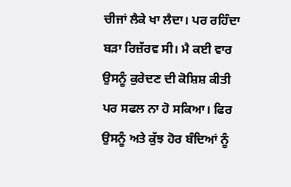ਚੀਜਾਂ ਲੈਕੇ ਖਾ ਲੈਦਾ। ਪਰ ਰਹਿੰਦਾ ਬੜਾ ਰਿਜ਼ੱਰਵ ਸੀ। ਮੈ ਕਈ ਵਾਰ ਉਸਨੂੰ ਕੁਰੇਦਣ ਦੀ ਕੋਸ਼ਿਸ਼ ਕੀਤੀ ਪਰ ਸਫਲ ਨਾ ਹੋ ਸਕਿਆ। ਫਿਰ ਉਸਨੂੰ ਅਤੇ ਕੁੱਝ ਹੋਰ ਬੰਦਿਆਂ ਨੂੰ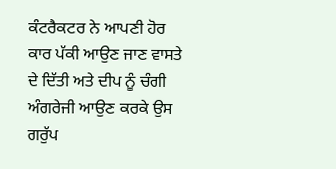ਕੰਟਰੈਕਟਰ ਨੇ ਆਪਣੀ ਹੋਰ ਕਾਰ ਪੱਕੀ ਆਉਣ ਜਾਣ ਵਾਸਤੇ ਦੇ ਦਿੱਤੀ ਅਤੇ ਦੀਪ ਨੂੰ ਚੰਗੀ ਅੰਗਰੇਜੀ ਆਉਣ ਕਰਕੇ ਉਸ ਗਰੁੱਪ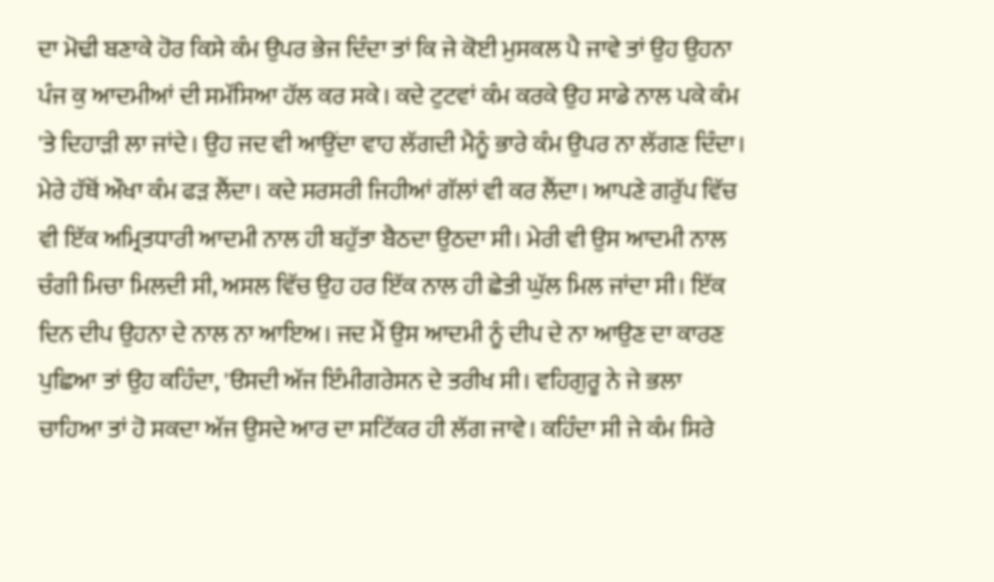ਦਾ ਮੋਢੀ ਬਣਾਕੇ ਹੋਰ ਕਿਸੇ ਕੰਮ ਉਪਰ ਭੇਜ ਦਿੰਦਾ ਤਾਂ ਕਿ ਜੇ ਕੋਈ ਮੁਸਕਲ ਪੈ ਜਾਵੇ ਤਾਂ ਉਹ ਉਹਨਾ ਪੰਜ ਕੁ ਆਦਮੀਆਂ ਦੀ ਸਮੱਸਿਆ ਹੱਲ ਕਰ ਸਕੇ। ਕਦੇ ਟੁਟਵਾਂ ਕੰਮ ਕਰਕੇ ਉਹ ਸਾਡੇ ਨਾਲ ਪਕੇ ਕੰਮ 'ਤੇ ਦਿਹਾੜੀ ਲਾ ਜਾਂਦੇ। ਉਹ ਜਦ ਵੀ ਆਉਂਦਾ ਵਾਹ ਲੱਗਦੀ ਮੈਨੂੰ ਭਾਰੇ ਕੰਮ ਉਪਰ ਨਾ ਲੱਗਣ ਦਿੰਦਾ। ਮੇਰੇ ਹੱਥੋਂ ਔਖਾ ਕੰਮ ਫੜ ਲੈਂਦਾ। ਕਦੇ ਸਰਸਰੀ ਜਿਹੀਆਂ ਗੱਲਾਂ ਵੀ ਕਰ ਲੈਂਦਾ। ਆਪਣੇ ਗਰੁੱਪ ਵਿੱਚ ਵੀ ਇੱਕ ਅਮ੍ਰਿਤਧਾਰੀ ਆਦਮੀ ਨਾਲ ਹੀ ਬਹੁੱਤਾ ਬੈਠਦਾ ਉਠਦਾ ਸੀ। ਮੇਰੀ ਵੀ ਉਸ ਆਦਮੀ ਨਾਲ ਚੰਗੀ ਮਿਚਾ ਮਿਲਦੀ ਸੀ, ਅਸਲ ਵਿੱਚ ਉਹ ਹਰ ਇੱਕ ਨਾਲ ਹੀ ਛੇਤੀ ਘੁੱਲ ਮਿਲ ਜਾਂਦਾ ਸੀ। ਇੱਕ ਦਿਨ ਦੀਪ ਉਹਨਾ ਦੇ ਨਾਲ ਨਾ ਆਇਅ। ਜਦ ਮੈਂ ਉਸ ਆਦਮੀ ਨੂੰ ਦੀਪ ਦੇ ਨਾ ਆਉਣ ਦਾ ਕਾਰਣ ਪੁਛਿਆ ਤਾਂ ਉਹ ਕਹਿੰਦਾ, 'ੳਸਦੀ ਅੱਜ ਇੰਮੀਗਰੇਸਨ ਦੇ ਤਰੀਖ ਸੀ। ਵਹਿਗੁਰੂ ਨੇ ਜੇ ਭਲਾ ਚਾਹਿਆ ਤਾਂ ਹੋ ਸਕਦਾ ਅੱਜ ਉਸਦੇ ਆਰ ਦਾ ਸਟਿੱਕਰ ਹੀ ਲੱਗ ਜਾਵੇ। ਕਹਿੰਦਾ ਸੀ ਜੇ ਕੰਮ ਸਿਰੇ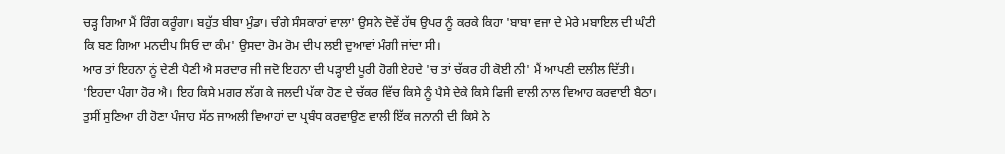ਚੜ੍ਹ ਗਿਆ ਮੈਂ ਰਿੰਗ ਕਰੂੰਗਾ। ਬਹੁੱਤ ਬੀਬਾ ਮੁੰਡਾ। ਚੰਗੇ ਸੰਸਕਾਰਾਂ ਵਾਲਾ' ਉਸਨੇ ਦੋਵੇਂ ਹੱਥ ਉਪਰ ਨੂੰ ਕਰਕੇ ਕਿਹਾ 'ਬਾਬਾ ਵਜਾ ਦੇ ਮੇਰੇ ਮਬਾਇਲ ਦੀ ਘੰਟੀ ਕਿ ਬਣ ਗਿਆ ਮਨਦੀਪ ਸਿਓ ਦਾ ਕੰਮ' ਉਸਦਾ ਰੋਮ ਰੋਮ ਦੀਪ ਲਈ ਦੁਆਵਾਂ ਮੰਗੀ ਜਾਂਦਾ ਸੀ।
ਆਰ ਤਾਂ ਇਹਨਾ ਨੂਂ ਦੇਣੀ ਪੈਣੀ ਐ ਸਰਦਾਰ ਜੀ ਜਦੋ ਇਹਨਾ ਦੀ ਪੜ੍ਹਾਈ ਪੂਰੀ ਹੋਗੀ ਏਹਦੇ 'ਚ ਤਾਂ ਚੱਕਰ ਹੀ ਕੋਈ ਨੀ' ਮੈਂ ਆਪਣੀ ਦਲੀਲ ਦਿੱਤੀ।
'ਇਹਦਾ ਪੰਗਾ ਹੋਰ ਐ। ਇਹ ਕਿਸੇ ਮਗਰ ਲੱਗ ਕੇ ਜਲਦੀ ਪੱਕਾ ਹੋਣ ਦੇ ਚੱਕਰ ਵਿੱਚ ਕਿਸੇ ਨੂੰ ਪੈਸੇ ਦੇਕੇ ਕਿਸੇ ਫਿਜੀ ਵਾਲੀ ਨਾਲ ਵਿਆਹ ਕਰਵਾਈ ਬੈਠਾ। ਤੁਸੀਂ ਸੁਣਿਆ ਹੀ ਹੋਣਾ ਪੰਜਾਹ ਸੱਠ ਜਾਅਲੀ ਵਿਆਹਾਂ ਦਾ ਪ੍ਰਬੰਧ ਕਰਵਾਉਣ ਵਾਲੀ ਇੱਕ ਜਨਾਨੀ ਦੀ ਕਿਸੇ ਨੇ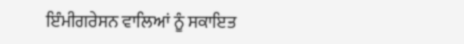ਇੰਮੀਗਰੇਸਨ ਵਾਲਿਆਂ ਨੂੰ ਸਕਾਇਤ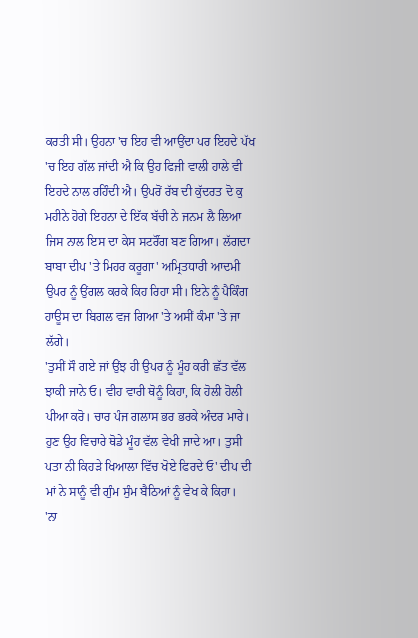ਕਰਤੀ ਸੀ। ਉਹਨਾ 'ਚ ਇਹ ਵੀ ਆਉਂਦਾ ਪਰ ਇਹਦੇ ਪੱਖ 'ਚ ਇਹ ਗੱਲ ਜਾਂਦੀ ਐ ਕਿ ਉਹ ਫਿਜੀ ਵਾਲੀ ਹਾਲੇ ਵੀ ਇਹਦੇ ਨਾਲ ਰਹਿੰਦੀ ਐ। ਉਪਰੋਂ ਰੱਬ ਦੀ ਕੁੱਦਰਤ ਦੋ ਕੁ ਮਹੀਨੇ ਹੋਗੇ ਇਹਨਾ ਦੇ ਇੱਕ ਬੱਚੀ ਨੇ ਜਨਮ ਲੈ ਲਿਆ ਜਿਸ ਨਾਲ ਇਸ ਦਾ ਕੇਸ ਸਟਰੌਂਗ ਬਣ ਗਿਆ। ਲੱਗਦਾ ਬਾਬਾ ਦੀਪ 'ਤੇ ਮਿਹਰ ਕਰੂਗਾ' ਅਮ੍ਰਿਤਧਾਰੀ ਆਦਮੀ ਉਪਰ ਨੂੰ ਉਂਗਲ ਕਰਕੇ ਕਿਹ ਰਿਹਾ ਸੀ। ਇਨੇ ਨੂੰ ਪੈਕਿੰਗ ਹਾਊਸ ਦਾ ਬਿਗਲ ਵਜ ਗਿਆ 'ਤੇ ਅਸੀਂ ਕੰਮਾ 'ਤੇ ਜਾ ਲੱਗੇ।
'ਤੁਸੀਂ ਸੌ ਗਏ ਜਾਂ ਉਂਝ ਹੀ ਉਪਰ ਨੂੰ ਮੂੰਹ ਕਰੀ ਛੱਤ ਵੱਲ ਝਾਕੀ ਜਾਨੇ ਓ। ਵੀਹ ਵਾਰੀ ਥੋਨੂੰ ਕਿਹਾ, ਕਿ ਹੋਲੀ ਹੋਲੀ ਪੀਆ ਕਰੋ। ਚਾਰ ਪੰਜ ਗਲਾਸ ਭਰ ਭਰਕੇ ਅੰਦਰ ਮਾਰੇ। ਹੁਣ ਉਹ ਵਿਚਾਰੇ ਥੋਡੇ ਮੂੰਹ ਵੱਲ ਵੇਖੀ ਜਾਦੇ ਆ। ਤੁਸੀ ਪਤਾ ਨੀ ਕਿਹੜੇ ਖਿਆਲਾ ਵਿੱਚ ਖੋਏ ਫਿਰਦੇ ਓ' ਦੀਪ ਦੀ ਮਾਂ ਨੇ ਸਾਨੂੰ ਵੀ ਗੁੰਮ ਸੁੰਮ ਬੈਠਿਆਂ ਨੂੰ ਵੇਖ ਕੇ ਕਿਹਾ।
'ਨਾ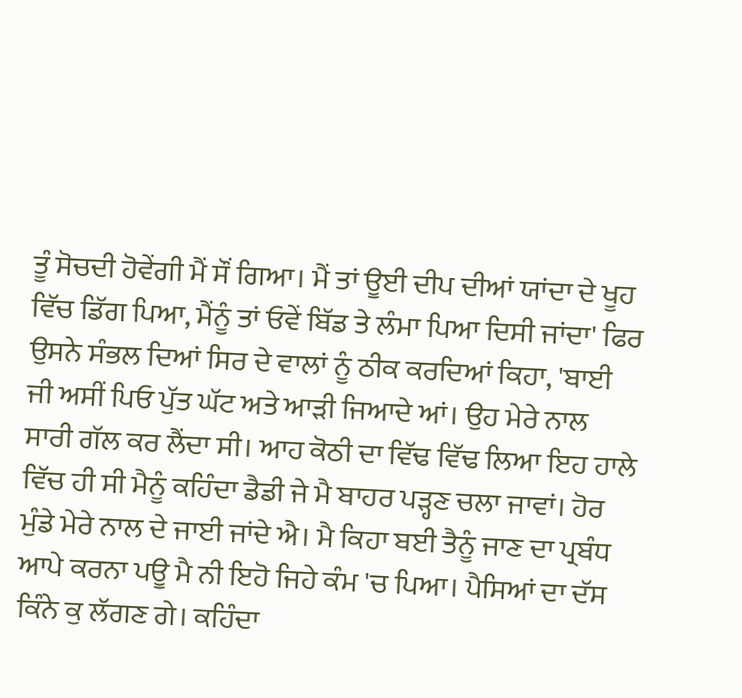ਤੂੰ ਸੋਚਦੀ ਹੋਵੇਂਗੀ ਮੈਂ ਸੌਂ ਗਿਆ। ਮੈਂ ਤਾਂ ਊਈ ਦੀਪ ਦੀਆਂ ਯਾਂਦਾ ਦੇ ਖੂਹ ਵਿੱਚ ਡਿੱਗ ਪਿਆ, ਮੈਂਨੂੰ ਤਾਂ ਓਵੇਂ ਬਿੱਡ ਤੇ ਲੰਮਾ ਪਿਆ ਦਿਸੀ ਜਾਂਦਾ' ਫਿਰ ਉਸਨੇ ਸੰਭਲ ਦਿਆਂ ਸਿਰ ਦੇ ਵਾਲਾਂ ਨੂੰ ਠੀਕ ਕਰਦਿਆਂ ਕਿਹਾ, 'ਬਾਈ ਜੀ ਅਸੀਂ ਪਿਓ ਪੁੱਤ ਘੱਟ ਅਤੇ ਆੜੀ ਜਿਆਦੇ ਆਂ। ਉਹ ਮੇਰੇ ਨਾਲ ਸਾਰੀ ਗੱਲ ਕਰ ਲੈਂਦਾ ਸੀ। ਆਹ ਕੋਠੀ ਦਾ ਵਿੱਢ ਵਿੱਢ ਲਿਆ ਇਹ ਹਾਲੇ ਵਿੱਚ ਹੀ ਸੀ ਮੈਨੂੰ ਕਹਿੰਦਾ ਡੈਡੀ ਜੇ ਮੈ ਬਾਹਰ ਪੜ੍ਹਣ ਚਲਾ ਜਾਵਾਂ। ਹੋਰ ਮੁੰਡੇ ਮੇਰੇ ਨਾਲ ਦੇ ਜਾਈ ਜਾਂਦੇ ਐ। ਮੈ ਕਿਹਾ ਬਈ ਤੈਨੂੰ ਜਾਣ ਦਾ ਪ੍ਰਬੰਧ ਆਪੇ ਕਰਨਾ ਪਊ ਮੈ ਨੀ ਇਹੋ ਜਿਹੇ ਕੰਮ 'ਚ ਪਿਆ। ਪੈਸਿਆਂ ਦਾ ਦੱਸ ਕਿੰਨੇ ਕੁ ਲੱਗਣ ਗੇ। ਕਹਿੰਦਾ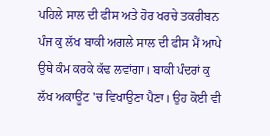ਪਹਿਲੇ ਸਾਲ ਦੀ ਫੀਸ ਅਤੇ ਹੋਰ ਖਰਚੇ ਤਕਰੀਬਨ ਪੰਜ ਕੁ ਲੱਖ ਬਾਕੀ ਅਗਲੇ ਸਾਲ ਦੀ ਫੀਸ ਮੈਂ ਆਪੇ ਉਥੇ ਕੰਮ ਕਰਕੇ ਕੱਢ ਲਵਾਂਗਾ। ਬਾਕੀ ਪੰਦਰਾਂ ਕੁ ਲੱਖ ਅਕਾਊਂਟ 'ਚ ਵਿਖਾਉਣਾ ਪੈਣਾ। ਉਹ ਕੋਈ ਵੀ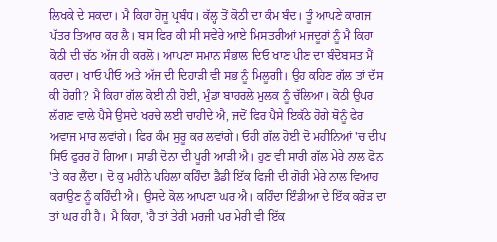ਲਿਖਕੇ ਦੇ ਸਕਦਾ। ਮੈ ਕਿਹਾ ਹੋਜੂ ਪ੍ਰਬੰਧ। ਕੱਲ੍ਹ ਤੋਂ ਕੋਠੀ ਦਾ ਕੰਮ ਬੰਦ। ਤੂੰ ਆਪਣੇ ਕਾਗਜ ਪੱਤਰ ਤਿਆਰ ਕਰ ਲੈ। ਬਸ ਫਿਰ ਕੀ ਸੀ ਸਵੇਰੇ ਆਏ ਮਿਸਤਰੀਆਂ ਮਜਦੂਰਾਂ ਨੂੰ ਮੈ ਕਿਹਾ ਕੋਠੀ ਦੀ ਚੱਠ ਅੱਜ ਹੀ ਕਰਲੋ। ਆਪਣਾ ਸਮਾਨ ਸੰਭਾਲ ਦਿਓ ਖਾਣ ਪੀਣ ਦਾ ਬੰਦੋਬਸਤ ਮੈਂ ਕਰਦਾ। ਖਾਓ ਪੀਓ ਅਤੇ ਅੱਜ ਦੀ ਦਿਹਾੜੀ ਵੀ ਸਭ ਨੂੰ ਮਿਲੂਗੀ। ਉਹ ਕਹਿਣ ਗੱਲ ਤਾਂ ਦੱਸ ਕੀ ਹੋਗੀ? ਮੈ ਕਿਹਾ ਗੱਲ ਕੋਈ ਨੀ ਹੋਈ, ਮੁੰਡਾ ਬਾਹਰਲੇ ਮੁਲਕ ਨੂੰ ਚੱਲਿਆ। ਕੋਠੀ ਉਪਰ ਲੱਗਣ ਵਾਲੇ ਪੈਸੇ ਉਸਦੇ ਖਰਚੇ ਲਈ ਚਾਹੀਦੇ ਐ, ਜਦੋਂ ਫਿਰ ਪੈਸੇ ਇਕੱਠੇ ਹੋਗੇ ਥੋਨੂੰ ਫੇਰ ਅਵਾਜ ਮਾਰ ਲਵਾਂਗੇ। ਫਿਰ ਕੰਮ ਸੁਰੂ ਕਰ ਲਵਾਂਗੇ। ਓਹੀ ਗੱਲ ਹੋਈ ਦੋ ਮਹੀਨਿਆਂ 'ਚ ਦੀਪ ਸਿਓ ਫੁਰਰ ਹੋ ਗਿਆ। ਸਾਡੀ ਦੋਨਾ ਦੀ ਪੂਰੀ ਆੜੀ ਐ। ਹੁਣ ਵੀ ਸਾਰੀ ਗੱਲ ਮੇਰੇ ਨਾਲ ਫੋਨ 'ਤੇ ਕਰ ਲੈਂਦਾ। ਦੋ ਕੁ ਮਹੀਨੇ ਪਹਿਲਾ ਕਹਿੰਦਾ ਡੈਡੀ ਇੱਕ ਫਿਜੀ ਦੀ ਗੋਰੀ ਮੇਰੇ ਨਾਲ ਵਿਆਹ ਕਰਾਉਣ ਨੂੰ ਕਹਿੰਦੀ ਐ। ਉਸਦੇ ਕੋਲ ਆਪਣਾ ਘਰ ਐ। ਕਹਿੰਦਾ ਇੰਡੀਆ ਦੇ ਇੱਕ ਕਰੋੜ ਦਾ ਤਾਂ ਘਰ ਹੀ ਹੈ। ਮੈ ਕਿਹਾ, 'ਹੈ ਤਾਂ ਤੇਰੀ ਮਰਜੀ ਪਰ ਮੇਰੀ ਵੀ ਇੱਕ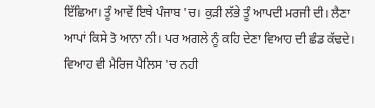ਇੱਛਿਆ। ਤੂੰ ਆਵੇਂ ਇਥੇ ਪੰਜਾਬ 'ਚ। ਕੁੜੀ ਲੱਭੇ ਤੂੰ ਆਪਦੀ ਮਰਜੀ ਦੀ। ਲੈਣਾ ਆਪਾਂ ਕਿਸੇ ਤੋ ਆਨਾ ਨੀ। ਪਰ ਅਗਲੇ ਨੂੰ ਕਹਿ ਦੇਣਾ ਵਿਆਹ ਦੀ ਛੰਡ ਕੱਢਦੇ। ਵਿਆਹ ਵੀ ਮੈਰਿਜ ਪੈਲਿਸ 'ਚ ਨਹੀ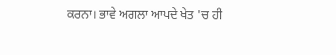ਕਰਨਾ। ਭਾਵੇ ਅਗਲਾ ਆਪਦੇ ਖੇਤ 'ਚ ਹੀ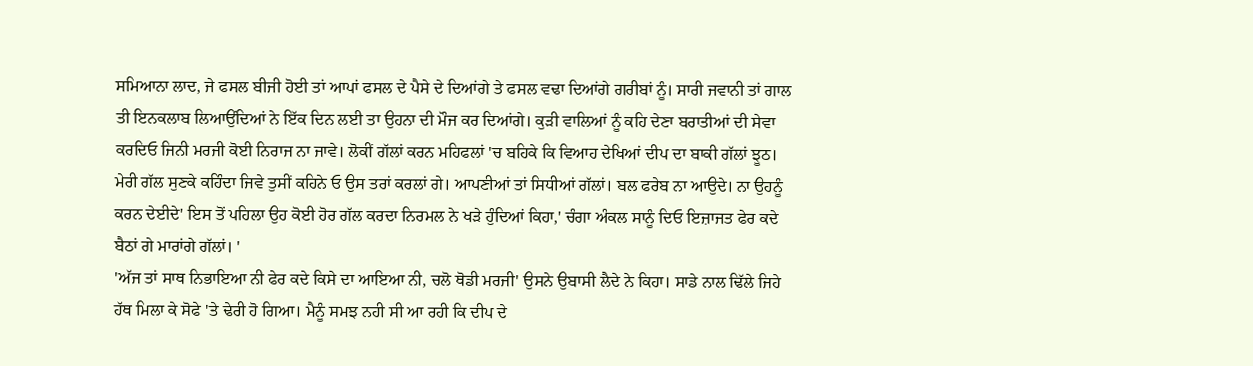ਸਮਿਆਨਾ ਲਾਦ, ਜੇ ਫਸਲ ਬੀਜੀ ਹੋਈ ਤਾਂ ਆਪਾਂ ਫਸਲ ਦੇ ਪੈਸੇ ਦੇ ਦਿਆਂਗੇ ਤੇ ਫਸਲ ਵਢਾ ਦਿਆਂਗੇ ਗਰੀਬਾਂ ਨੂੰ। ਸਾਰੀ ਜਵਾਨੀ ਤਾਂ ਗਾਲ ਤੀ ਇਨਕਲਾਬ ਲਿਆਉਂਦਿਆਂ ਨੇ ਇੱਕ ਦਿਨ ਲਈ ਤਾ ਉਹਨਾ ਦੀ ਮੌਜ ਕਰ ਦਿਆਂਗੇ। ਕੁੜੀ ਵਾਲਿਆਂ ਨੂੰ ਕਹਿ ਦੇਣਾ ਬਰਾਤੀਆਂ ਦੀ ਸੇਵਾ ਕਰਦਿਓ ਜਿਨੀ ਮਰਜੀ ਕੋਈ ਨਿਰਾਜ ਨਾ ਜਾਵੇ। ਲੋਕੀਂ ਗੱਲਾਂ ਕਰਨ ਮਹਿਫਲਾਂ 'ਚ ਬਹਿਕੇ ਕਿ ਵਿਆਹ ਦੇਖਿਆਂ ਦੀਪ ਦਾ ਬਾਕੀ ਗੱਲਾਂ ਝੂਠ। ਮੇਰੀ ਗੱਲ ਸੁਣਕੇ ਕਹਿੰਦਾ ਜਿਵੇ ਤੁਸੀਂ ਕਹਿਨੇ ਓ ਉਸ ਤਰਾਂ ਕਰਲਾਂ ਗੇ। ਆਪਣੀਆਂ ਤਾਂ ਸਿਧੀਆਂ ਗੱਲਾਂ। ਬਲ ਫਰੇਬ ਨਾ ਆਉਦੇ। ਨਾ ਉਹਨੂੰ ਕਰਨ ਦੇਈਦੇ' ਇਸ ਤੋਂ ਪਹਿਲਾ ਉਹ ਕੋਈ ਹੋਰ ਗੱਲ ਕਰਦਾ ਨਿਰਮਲ ਨੇ ਖੜੇ ਹੁੰਦਿਆਂ ਕਿਹਾ,' ਚੰਗਾ ਅੰਕਲ ਸਾਨੂੰ ਦਿਓ ਇਜ਼ਾਜਤ ਫੇਰ ਕਦੇ ਬੈਠਾਂ ਗੇ ਮਾਰਾਂਗੇ ਗੱਲਾਂ। '
'ਅੱਜ ਤਾਂ ਸਾਥ ਨਿਭਾਇਆ ਨੀ ਫੇਰ ਕਦੇ ਕਿਸੇ ਦਾ ਆਇਆ ਨੀ, ਚਲੋ ਥੋਡੀ ਮਰਜੀ' ਉਸਨੇ ਉਬਾਸੀ ਲੈਦੇ ਨੇ ਕਿਹਾ। ਸਾਡੇ ਨਾਲ ਢਿੱਲੇ ਜਿਹੇ ਹੱਥ ਮਿਲਾ ਕੇ ਸੋਫੇ 'ਤੇ ਢੇਰੀ ਹੋ ਗਿਆ। ਮੈਨੂੰ ਸਮਝ ਨਹੀ ਸੀ ਆ ਰਹੀ ਕਿ ਦੀਪ ਦੇ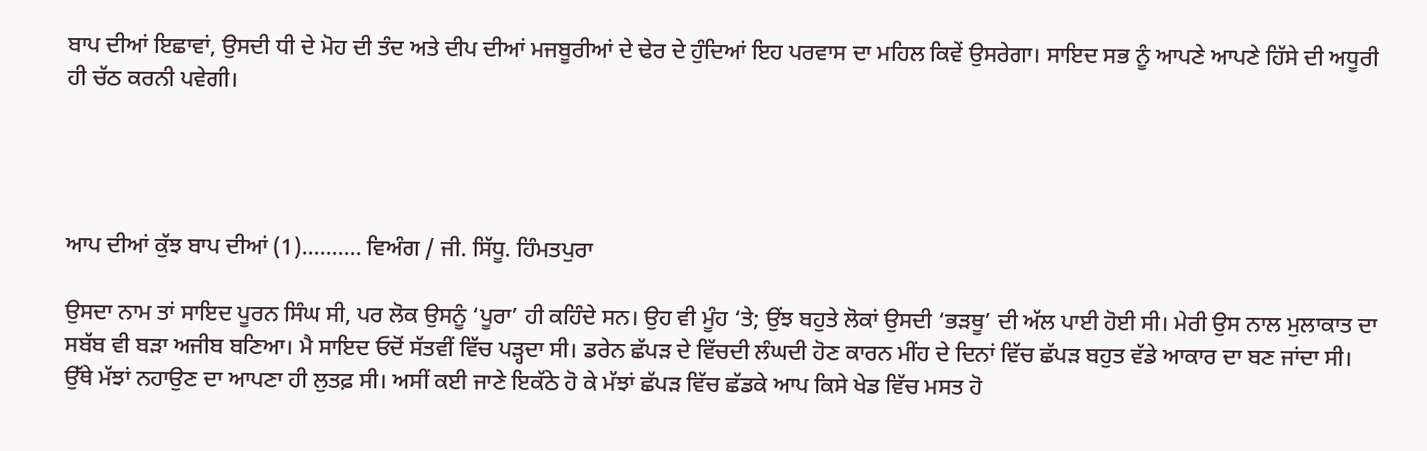ਬਾਪ ਦੀਆਂ ਇਛਾਵਾਂ, ਉਸਦੀ ਧੀ ਦੇ ਮੋਹ ਦੀ ਤੰਦ ਅਤੇ ਦੀਪ ਦੀਆਂ ਮਜਬੂਰੀਆਂ ਦੇ ਢੇਰ ਦੇ ਹੁੰਦਿਆਂ ਇਹ ਪਰਵਾਸ ਦਾ ਮਹਿਲ ਕਿਵੇਂ ਉਸਰੇਗਾ। ਸਾਇਦ ਸਭ ਨੂੰ ਆਪਣੇ ਆਪਣੇ ਹਿੱਸੇ ਦੀ ਅਧੂਰੀ ਹੀ ਚੱਠ ਕਰਨੀ ਪਵੇਗੀ।




ਆਪ ਦੀਆਂ ਕੁੱਝ ਬਾਪ ਦੀਆਂ (1).......... ਵਿਅੰਗ / ਜੀ. ਸਿੱਧੂ. ਹਿੰਮਤਪੁਰਾ

ਉਸਦਾ ਨਾਮ ਤਾਂ ਸਾਇਦ ਪੂਰਨ ਸਿੰਘ ਸੀ, ਪਰ ਲੋਕ ਉਸਨੂੰ ‘ਪੂਰਾ’ ਹੀ ਕਹਿੰਦੇ ਸਨ। ਉਹ ਵੀ ਮੂੰਹ ‘ਤੇ; ਉਂਝ ਬਹੁਤੇ ਲੋਕਾਂ ਉਸਦੀ ‘ਭੜਥੂ’ ਦੀ ਅੱਲ ਪਾਈ ਹੋਈ ਸੀ। ਮੇਰੀ ਉਸ ਨਾਲ ਮੁਲਾਕਾਤ ਦਾ ਸਬੱਬ ਵੀ ਬੜਾ ਅਜੀਬ ਬਣਿਆ। ਮੈ ਸਾਇਦ ਓਦੋਂ ਸੱਤਵੀਂ ਵਿੱਚ ਪੜ੍ਹਦਾ ਸੀ। ਡਰੇਨ ਛੱਪੜ ਦੇ ਵਿੱਚਦੀ ਲੰਘਦੀ ਹੋਣ ਕਾਰਨ ਮੀਂਹ ਦੇ ਦਿਨਾਂ ਵਿੱਚ ਛੱਪੜ ਬਹੁਤ ਵੱਡੇ ਆਕਾਰ ਦਾ ਬਣ ਜਾਂਦਾ ਸੀ। ਉੱਥੇ ਮੱਝਾਂ ਨਹਾਉਣ ਦਾ ਆਪਣਾ ਹੀ ਲੁਤਫ਼ ਸੀ। ਅਸੀਂ ਕਈ ਜਾਣੇ ਇਕੱਠੇ ਹੋ ਕੇ ਮੱਝਾਂ ਛੱਪੜ ਵਿੱਚ ਛੱਡਕੇ ਆਪ ਕਿਸੇ ਖੇਡ ਵਿੱਚ ਮਸਤ ਹੋ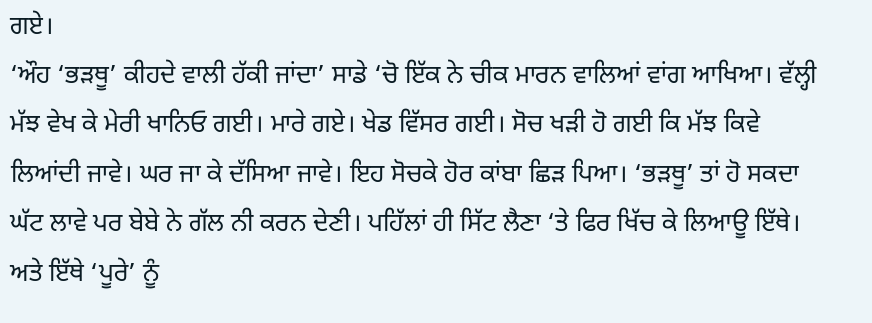ਗਏ।
‘ਔਹ ‘ਭੜਥੂ’ ਕੀਹਦੇ ਵਾਲੀ ਹੱਕੀ ਜਾਂਦਾ’ ਸਾਡੇ ‘ਚੋ ਇੱਕ ਨੇ ਚੀਕ ਮਾਰਨ ਵਾਲਿਆਂ ਵਾਂਗ ਆਖਿਆ। ਵੱਲ੍ਹੀ ਮੱਝ ਵੇਖ ਕੇ ਮੇਰੀ ਖਾਨਿਓ ਗਈ। ਮਾਰੇ ਗਏ। ਖੇਡ ਵਿੱਸਰ ਗਈ। ਸੋਚ ਖੜੀ ਹੋ ਗਈ ਕਿ ਮੱਝ ਕਿਵੇ ਲਿਆਂਦੀ ਜਾਵੇ। ਘਰ ਜਾ ਕੇ ਦੱਸਿਆ ਜਾਵੇ। ਇਹ ਸੋਚਕੇ ਹੋਰ ਕਾਂਬਾ ਛਿੜ ਪਿਆ। ‘ਭੜਥੂ’ ਤਾਂ ਹੋ ਸਕਦਾ ਘੱਟ ਲਾਵੇ ਪਰ ਬੇਬੇ ਨੇ ਗੱਲ ਨੀ ਕਰਨ ਦੇਣੀ। ਪਹਿੱਲਾਂ ਹੀ ਸਿੱਟ ਲੈਣਾ ‘ਤੇ ਫਿਰ ਖਿੱਚ ਕੇ ਲਿਆਊ ਇੱਥੇ। ਅਤੇ ਇੱਥੇ ‘ਪੂਰੇ’ ਨੂੰ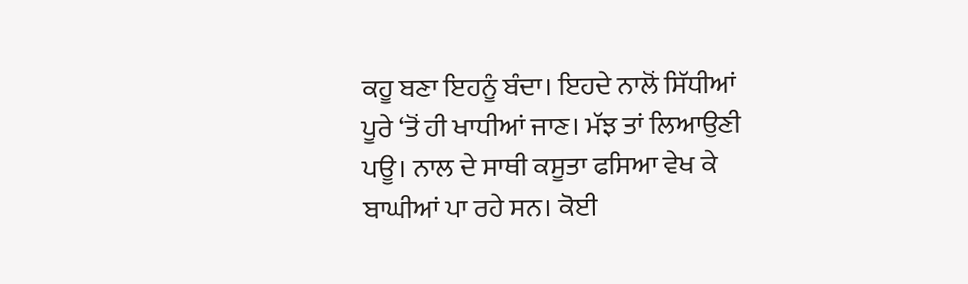ਕਹੂ ਬਣਾ ਇਹਨੂੰ ਬੰਦਾ। ਇਹਦੇ ਨਾਲੋਂ ਸਿੱਧੀਆਂ ਪੂਰੇ ‘ਤੋਂ ਹੀ ਖਾਧੀਆਂ ਜਾਣ। ਮੱਝ ਤਾਂ ਲਿਆਉਣੀ ਪਊ। ਨਾਲ ਦੇ ਸਾਥੀ ਕਸੂਤਾ ਫਸਿਆ ਵੇਖ ਕੇ ਬਾਘੀਆਂ ਪਾ ਰਹੇ ਸਨ। ਕੋਈ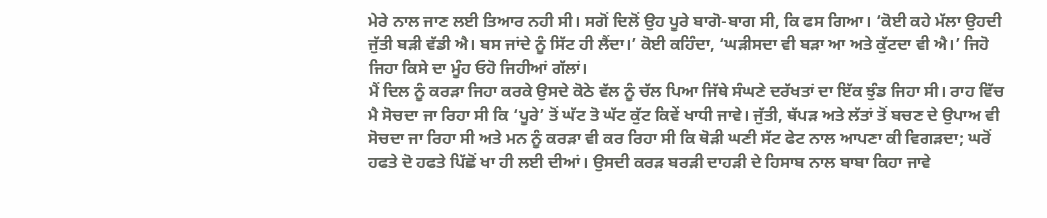ਮੇਰੇ ਨਾਲ ਜਾਣ ਲਈ ਤਿਆਰ ਨਹੀ ਸੀ। ਸਗੋਂ ਦਿਲੋਂ ਉਹ ਪੂਰੇ ਬਾਗੋ-ਬਾਗ ਸੀ, ਕਿ ਫਸ ਗਿਆ। ‘ਕੋਈ ਕਹੇ ਮੱਲਾ ਉਹਦੀ ਜੁੱਤੀ ਬੜੀ ਵੱਡੀ ਐ। ਬਸ ਜਾਂਦੇ ਨੂੰ ਸਿੱਟ ਹੀ ਲੈਂਦਾ।’ ਕੋਈ ਕਹਿੰਦਾ, ‘ਘੜੀਸਦਾ ਵੀ ਬੜਾ ਆ ਅਤੇ ਕੁੱਟਦਾ ਵੀ ਐ।’ ਜਿਹੋ ਜਿਹਾ ਕਿਸੇ ਦਾ ਮੂੰਹ ਓਹੋ ਜਿਹੀਆਂ ਗੱਲਾਂ।
ਮੈਂ ਦਿਲ ਨੂੰ ਕਰੜਾ ਜਿਹਾ ਕਰਕੇ ਉਸਦੇ ਕੋਠੇ ਵੱਲ ਨੂੰ ਚੱਲ ਪਿਆ ਜਿੱਥੇ ਸੰਘਣੇ ਦਰੱਖਤਾਂ ਦਾ ਇੱਕ ਝੁੰਡ ਜਿਹਾ ਸੀ। ਰਾਹ ਵਿੱਚ ਮੈ ਸੋਚਦਾ ਜਾ ਰਿਹਾ ਸੀ ਕਿ ‘ਪੂਰੇ’ ਤੋਂ ਘੱਟ ਤੋ ਘੱਟ ਕੁੱਟ ਕਿਵੇਂ ਖਾਧੀ ਜਾਵੇ। ਜੁੱਤੀ, ਥੱਪੜ ਅਤੇ ਲੱਤਾਂ ਤੋਂ ਬਚਣ ਦੇ ਉਪਾਅ ਵੀ ਸੋਚਦਾ ਜਾ ਰਿਹਾ ਸੀ ਅਤੇ ਮਨ ਨੂੰ ਕਰੜਾ ਵੀ ਕਰ ਰਿਹਾ ਸੀ ਕਿ ਥੋੜੀ ਘਣੀ ਸੱਟ ਫੇਟ ਨਾਲ ਆਪਣਾ ਕੀ ਵਿਗੜਦਾ; ਘਰੋਂ ਹਫਤੇ ਦੋ ਹਫਤੇ ਪਿੱਛੋਂ ਖਾ ਹੀ ਲਈ ਦੀਆਂ। ਉਸਦੀ ਕਰੜ ਬਰੜੀ ਦਾਹੜੀ ਦੇ ਹਿਸਾਬ ਨਾਲ ਬਾਬਾ ਕਿਹਾ ਜਾਵੇ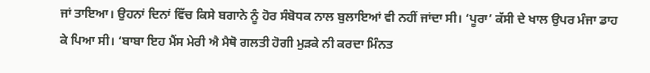ਜਾਂ ਤਾਇਆ। ਉਹਨਾਂ ਦਿਨਾਂ ਵਿੱਚ ਕਿਸੇ ਬਗਾਨੇ ਨੂੰ ਹੋਰ ਸੰਬੋਧਕ ਨਾਲ ਬੁਲਾਇਆਂ ਵੀ ਨਹੀਂ ਜਾਂਦਾ ਸੀ। ‘ਪੂਰਾ’ ਕੱਸੀ ਦੇ ਖਾਲ ਉਪਰ ਮੰਜਾ ਡਾਹ ਕੇ ਪਿਆ ਸੀ। ‘ਬਾਬਾ ਇਹ ਮੈਂਸ ਮੇਰੀ ਐ ਮੈਥੋ ਗਲਤੀ ਹੋਗੀ ਮੁੜਕੇ ਨੀ ਕਰਦਾ ਮਿੰਨਤ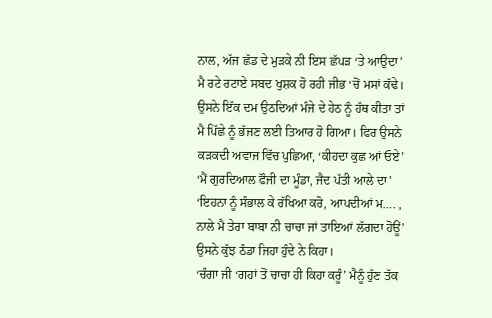ਨਾਲ, ਅੱਜ ਛੱਡ ਦੇ ਮੁੜਕੇ ਨੀ ਇਸ ਛੱਪੜ ‘ਤੇ ਆਉਦਾ’ ਮੈ ਰਟੇ ਰਟਾਏ ਸਬਦ ਖੁਸ਼ਕ ਹੋ ਰਹੀ ਜੀਭ ‘ਚੋਂ ਮਸਾਂ ਕੱਢੇ। ਉਸਨੇ ਇੱਕ ਦਮ ਉਠਦਿਆਂ ਮੰਜੇ ਦੇ ਹੇਠ ਨੂੰ ਹੱਥ ਕੀਤਾ ਤਾਂ ਮੈ ਪਿੱਛੇ ਨੂੰ ਭੱਜਣ ਲਈ ਤਿਆਰ ਹੋ ਗਿਆ। ਫਿਰ ਉਸਨੇ ਕੜਕਦੀ ਅਵਾਜ ਵਿੱਚ ਪੁਛਿਆ, ‘ਕੀਹਦਾ ਕੁਛ ਆਂ ਓਏ’
‘ਮੈਂ ਗੁਰਦਿਆਲ ਫੌਜੀ ਦਾ ਮੂੰਡਾ, ਜੈਦ ਪੱਤੀ ਆਲੇ ਦਾ’
‘ਇਹਨਾ ਨੂੰ ਸੰਭਾਲ ਕੇ ਰੱਖਿਆ ਕਰੋ, ਆਪਦੀਆਂ ਮ…. , ਨਾਲੇ ਮੈ ਤੇਰਾ ਬਾਬਾ ਨੀ ਚਾਚਾ ਜਾਂ ਤਾਇਆਂ ਲੱਗਦਾ ਹੋਊਂ’ ਉਸਨੇ ਕੁੱਝ ਠੰਡਾ ਜਿਹਾ ਹੁੰਦੇ ਨੇ ਕਿਹਾ।
‘ਚੰਗਾ ਜੀ ‘ਗਹਾਂ ਤੋਂ ਚਾਚਾ ਹੀ ਕਿਹਾ ਕਰੂੰ’ ਮੈਨੂੰ ਹੁੱਣ ਤੱਕ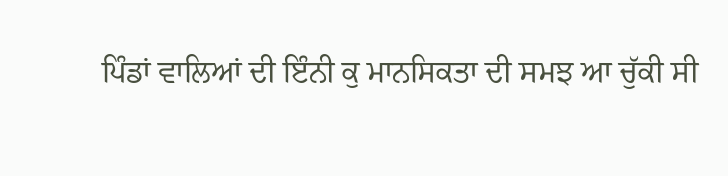ਪਿੰਡਾਂ ਵਾਲਿਆਂ ਦੀ ਇੰਨੀ ਕੁ ਮਾਨਸਿਕਤਾ ਦੀ ਸਮਝ ਆ ਚੁੱਕੀ ਸੀ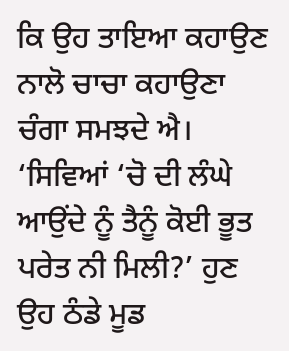ਕਿ ਉਹ ਤਾਇਆ ਕਹਾਉਣ ਨਾਲੋ ਚਾਚਾ ਕਹਾਉਣਾ ਚੰਗਾ ਸਮਝਦੇ ਐ।
‘ਸਿਵਿਆਂ ‘ਚੋ ਦੀ ਲੰਘੇ ਆਉਂਦੇ ਨੂੰ ਤੈਨੂੰ ਕੋਈ ਭੂਤ ਪਰੇਤ ਨੀ ਮਿਲੀ?’ ਹੁਣ ਉਹ ਠੰਡੇ ਮੂਡ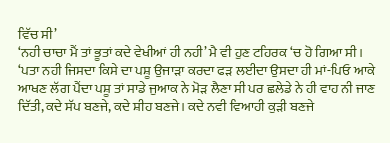ਵਿੱਚ ਸੀ’
‘ਨਹੀ ਚਾਚਾ ਮੈਂ ਤਾਂ ਭੂਤਾਂ ਕਦੇ ਵੇਖੀਆਂ ਹੀ ਨਹੀ’ ਮੈ ਵੀ ਹੁਣ ਟਹਿਰਕ ‘ਚ ਹੋ ਗਿਆ ਸੀ।
‘ਪਤਾ ਨਹੀ ਜਿਸਦਾ ਕਿਸੇ ਦਾ ਪਸ਼ੂ ਉਜਾੜਾ ਕਰਦਾ ਫੜ ਲਈਦਾ ਉਸਦਾ ਹੀ ਮਾਂ-ਪਿਓ ਆਕੇ ਆਖਣ ਲੱਗ ਪੈਂਦਾ ਪਸ਼ੂ ਤਾਂ ਸਾਡੇ ਜੁਆਕ ਨੇ ਮੋੜ ਲੈਣਾ ਸੀ ਪਰ ਛਲੇਡੇ ਨੇ ਹੀ ਵਾਹ ਨੀ ਜਾਣ ਦਿੱਤੀ, ਕਦੇ ਸੱਪ ਬਣਜੇ, ਕਦੇ ਸ਼ੀਹ ਬਣਜੇ। ਕਦੇ ਨਵੀ ਵਿਆਹੀ ਕੁੜੀ ਬਣਜੇ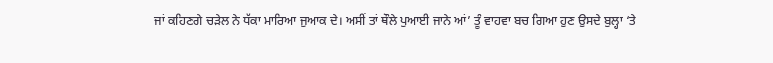ਜਾਂ ਕਹਿਣਗੇ ਚੜੇਲ ਨੇ ਧੱਕਾ ਮਾਰਿਆ ਜੁਆਕ ਦੇ। ਅਸੀਂ ਤਾਂ ਥੌਲੇ ਪੁਆਈ ਜਾਨੇ ਆਂ’ ਤੂੰ ਵਾਹਵਾ ਬਚ ਗਿਆ ਹੁਣ ਉਸਦੇ ਬੁਲ੍ਹਾ ‘ਤੇ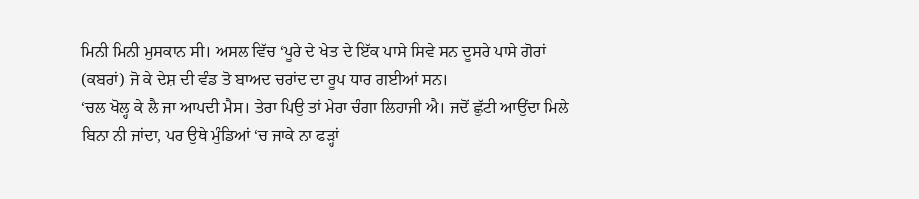ਮਿਨੀ ਮਿਨੀ ਮੁਸਕਾਨ ਸੀ। ਅਸਲ ਵਿੱਚ ‘ਪੂਰੇ ਦੇ ਖੇਤ ਦੇ ਇੱਕ ਪਾਸੇ ਸਿਵੇ ਸਨ ਦੂਸਰੇ ਪਾਸੇ ਗੋਰਾਂ (ਕਬਰਾਂ) ਜੋ ਕੇ ਦੇਸ਼ ਦੀ ਵੰਡ ਤੋ ਬਾਅਦ ਚਰਾਂਦ ਦਾ ਰੂਪ ਧਾਰ ਗਈਆਂ ਸਨ।
‘ਚਲ ਖੋਲ੍ਹ ਕੇ ਲੈ ਜਾ ਆਪਦੀ ਮੈਸ। ਤੇਰਾ ਪਿਉ ਤਾਂ ਮੇਰਾ ਚੰਗਾ ਲਿਹਾਜੀ ਐ। ਜਦੋਂ ਛੁੱਟੀ ਆਉਂਦਾ ਮਿਲੇ ਬਿਨਾ ਨੀ ਜਾਂਦਾ, ਪਰ ਉਥੇ ਮੁੰਡਿਆਂ ‘ਚ ਜਾਕੇ ਨਾ ਫੜ੍ਹਾਂ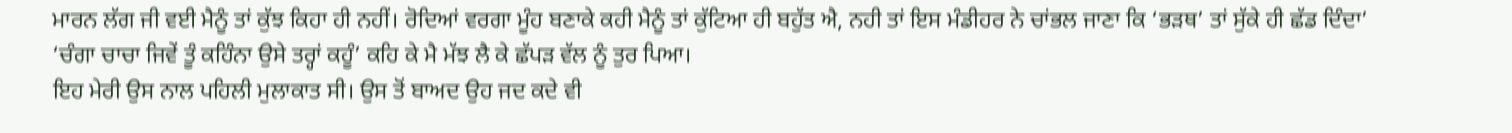ਮਾਰਨ ਲੱਗ ਜੀ ਵਈ ਮੈਨੂੰ ਤਾਂ ਕੁੱਝ ਕਿਹਾ ਹੀ ਨਹੀਂ। ਰੋਦਿਆਂ ਵਰਗਾ ਮੂੰਹ ਬਣਾਕੇ ਕਹੀ ਮੈਨੂੰ ਤਾਂ ਕੁੱਟਿਆ ਹੀ ਬਹੁੱਤ ਐ, ਨਹੀ ਤਾਂ ਇਸ ਮੰਡੀਹਰ ਨੇ ਚਾਂਭਲ ਜਾਣਾ ਕਿ ‘ਭੜਥ’ ਤਾਂ ਸੁੱਕੇ ਹੀ ਛੱਡ ਦਿੰਦਾ’
‘ਚੰਗਾ ਚਾਚਾ ਜਿਵੇਂ ਤੂੰ ਕਹਿੰਨਾ ਉਸੇ ਤਰ੍ਹਾਂ ਕਹੂੰ’ ਕਹਿ ਕੇ ਮੈ ਮੱਝ ਲੈ ਕੇ ਛੱਪੜ ਵੱਲ ਨੂੰ ਤੁਰ ਪਿਆ।
ਇਹ ਮੇਰੀ ਉਸ ਨਾਲ ਪਹਿਲੀ ਮੁਲਾਕਾਤ ਸੀ। ਉਸ ਤੋਂ ਬਾਅਦ ਉਹ ਜਦ ਕਦੇ ਵੀ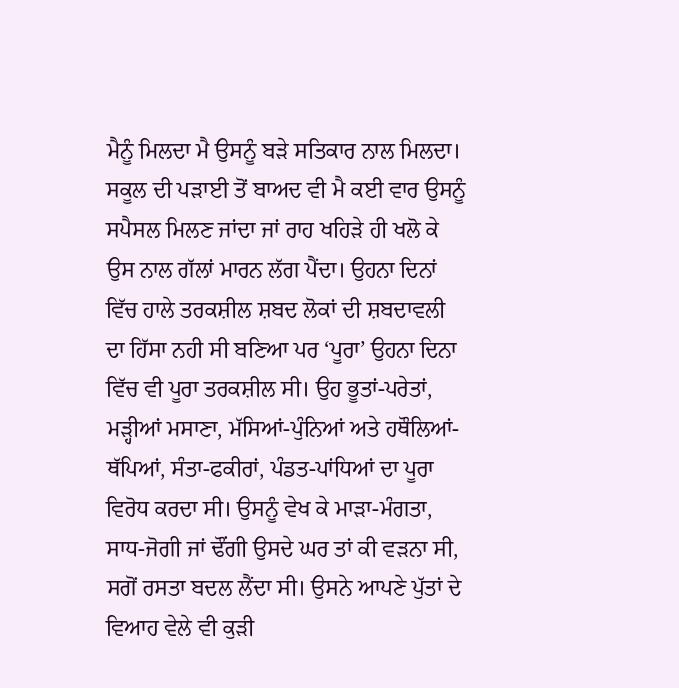ਮੈਨੂੰ ਮਿਲਦਾ ਮੈ ਉਸਨੂੰ ਬੜੇ ਸਤਿਕਾਰ ਨਾਲ ਮਿਲਦਾ। ਸਕੂਲ ਦੀ ਪੜਾਈ ਤੋਂ ਬਾਅਦ ਵੀ ਮੈ ਕਈ ਵਾਰ ਉਸਨੂੰ ਸਪੈਸਲ ਮਿਲਣ ਜਾਂਦਾ ਜਾਂ ਰਾਹ ਖਹਿੜੇ ਹੀ ਖਲੋ ਕੇ ਉਸ ਨਾਲ ਗੱਲਾਂ ਮਾਰਨ ਲੱਗ ਪੈਂਦਾ। ਉਹਨਾ ਦਿਨਾਂ ਵਿੱਚ ਹਾਲੇ ਤਰਕਸ਼ੀਲ ਸ਼ਬਦ ਲੋਕਾਂ ਦੀ ਸ਼ਬਦਾਵਲੀ ਦਾ ਹਿੱਸਾ ਨਹੀ ਸੀ ਬਣਿਆ ਪਰ ‘ਪੂਰਾ’ ਉਹਨਾ ਦਿਨਾ ਵਿੱਚ ਵੀ ਪੂਰਾ ਤਰਕਸ਼ੀਲ ਸੀ। ਉਹ ਭੂਤਾਂ-ਪਰੇਤਾਂ, ਮੜ੍ਹੀਆਂ ਮਸਾਣਾ, ਮੱਸਿਆਂ-ਪੁੰਨਿਆਂ ਅਤੇ ਹਥੌਲਿਆਂ-ਥੱਪਿਆਂ, ਸੰਤਾ-ਫਕੀਰਾਂ, ਪੰਡਤ-ਪਾਂਧਿਆਂ ਦਾ ਪੂਰਾ ਵਿਰੋਧ ਕਰਦਾ ਸੀ। ਉਸਨੂੰ ਵੇਖ ਕੇ ਮਾੜਾ-ਮੰਗਤਾ, ਸਾਧ-ਜੋਗੀ ਜਾਂ ਢੌਂਗੀ ਉਸਦੇ ਘਰ ਤਾਂ ਕੀ ਵੜਨਾ ਸੀ, ਸਗੋਂ ਰਸਤਾ ਬਦਲ ਲੈਂਦਾ ਸੀ। ਉਸਨੇ ਆਪਣੇ ਪੁੱਤਾਂ ਦੇ ਵਿਆਹ ਵੇਲੇ ਵੀ ਕੁੜੀ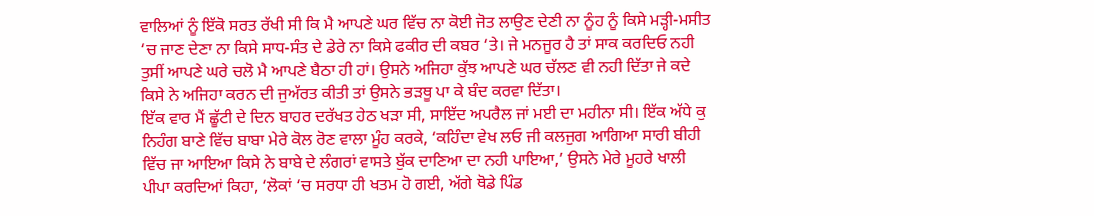ਵਾਲਿਆਂ ਨੂੰ ਇੱਕੋ ਸਰਤ ਰੱਖੀ ਸੀ ਕਿ ਮੈ ਆਪਣੇ ਘਰ ਵਿੱਚ ਨਾ ਕੋਈ ਜੋਤ ਲਾਉਣ ਦੇਣੀ ਨਾ ਨੂੰਹ ਨੂੰ ਕਿਸੇ ਮੜ੍ਹੀ-ਮਸੀਤ ‘ਚ ਜਾਣ ਦੇਣਾ ਨਾ ਕਿਸੇ ਸਾਧ-ਸੰਤ ਦੇ ਡੇਰੇ ਨਾ ਕਿਸੇ ਫਕੀਰ ਦੀ ਕਬਰ ‘ਤੇ। ਜੇ ਮਨਜੂਰ ਹੈ ਤਾਂ ਸਾਕ ਕਰਦਿਓ ਨਹੀ ਤੁਸੀਂ ਆਪਣੇ ਘਰੇ ਚਲੋ ਮੈ ਆਪਣੇ ਬੈਠਾ ਹੀ ਹਾਂ। ਉਸਨੇ ਅਜਿਹਾ ਕੁੱਝ ਆਪਣੇ ਘਰ ਚੱਲਣ ਵੀ ਨਹੀ ਦਿੱਤਾ ਜੇ ਕਦੇ ਕਿਸੇ ਨੇ ਅਜਿਹਾ ਕਰਨ ਦੀ ਜੁਅੱਰਤ ਕੀਤੀ ਤਾਂ ਉਸਨੇ ਭੜਥੂ ਪਾ ਕੇ ਬੰਦ ਕਰਵਾ ਦਿੱਤਾ।
ਇੱਕ ਵਾਰ ਮੈਂ ਛੂੱਟੀ ਦੇ ਦਿਨ ਬਾਹਰ ਦਰੱਖਤ ਹੇਠ ਖੜਾ ਸੀ, ਸਾਇੱਦ ਅਪਰੈਲ ਜਾਂ ਮਈ ਦਾ ਮਹੀਨਾ ਸੀ। ਇੱਕ ਅੱਧੇ ਕੁ ਨਿਹੰਗ ਬਾਣੇ ਵਿੱਚ ਬਾਬਾ ਮੇਰੇ ਕੋਲ ਰੋਣ ਵਾਲਾ ਮੂੰਹ ਕਰਕੇ, ‘ਕਹਿੰਦਾ ਵੇਖ ਲਓ ਜੀ ਕਲਜੁਗ ਆਗਿਆ ਸਾਰੀ ਬੀਹੀ ਵਿੱਚ ਜਾ ਆਇਆ ਕਿਸੇ ਨੇ ਬਾਬੇ ਦੇ ਲੰਗਰਾਂ ਵਾਸਤੇ ਬੁੱਕ ਦਾਣਿਆ ਦਾ ਨਹੀ ਪਾਇਆ,’ ਉਸਨੇ ਮੇਰੇ ਮੂਹਰੇ ਖਾਲੀ ਪੀਪਾ ਕਰਦਿਆਂ ਕਿਹਾ, ‘ਲੋਕਾਂ ‘ਚ ਸਰਧਾ ਹੀ ਖਤਮ ਹੋ ਗਈ, ਅੱਗੇ ਥੋਡੇ ਪਿੰਡ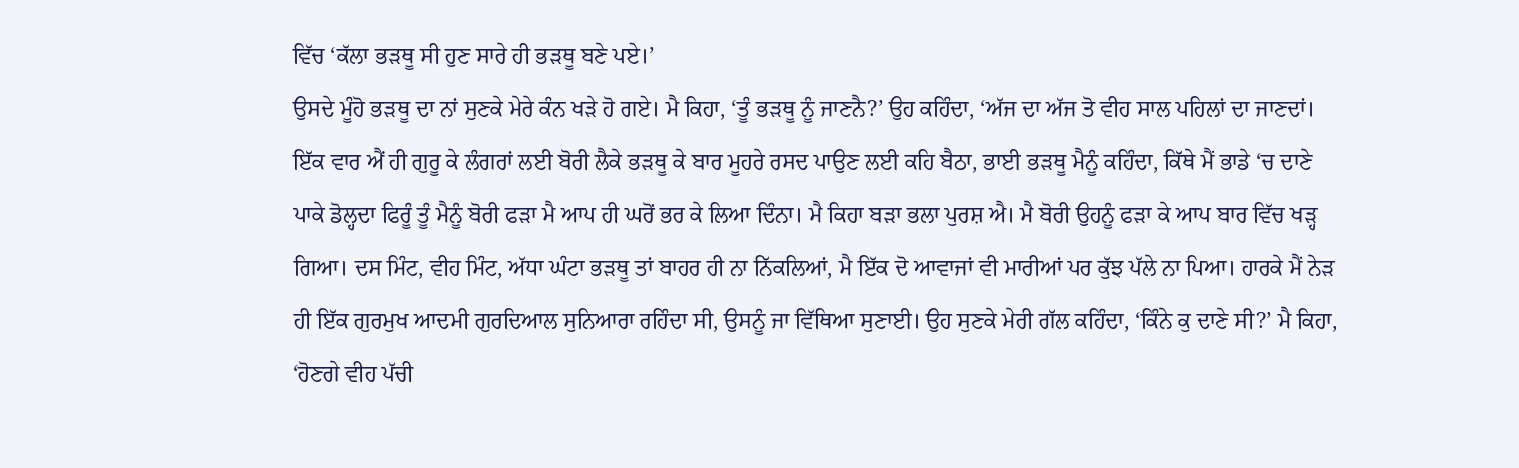ਵਿੱਚ ‘ਕੱਲਾ ਭੜਥੂ ਸੀ ਹੁਣ ਸਾਰੇ ਹੀ ਭੜਥੂ ਬਣੇ ਪਏ।’
ਉਸਦੇ ਮੂੰਹੋ ਭੜਥੂ ਦਾ ਨਾਂ ਸੁਣਕੇ ਮੇਰੇ ਕੰਨ ਖੜੇ ਹੋ ਗਏ। ਮੈ ਕਿਹਾ, ‘ਤੂੰ ਭੜਥੂ ਨੂੰ ਜਾਣਨੈ?’ ਉਹ ਕਹਿੰਦਾ, ‘ਅੱਜ ਦਾ ਅੱਜ ਤੋ ਵੀਹ ਸਾਲ ਪਹਿਲਾਂ ਦਾ ਜਾਣਦਾਂ। ਇੱਕ ਵਾਰ ਐਂ ਹੀ ਗੁਰੂ ਕੇ ਲੰਗਰਾਂ ਲਈ ਬੋਰੀ ਲੈਕੇ ਭੜਥੂ ਕੇ ਬਾਰ ਮੂਹਰੇ ਰਸਦ ਪਾਉਣ ਲਈ ਕਹਿ ਬੈਠਾ, ਭਾਈ ਭੜਥੂ ਮੈਨੂੰ ਕਹਿੰਦਾ, ਕਿੱਥੇ ਮੈਂ ਭਾਡੇ ‘ਚ ਦਾਣੇ ਪਾਕੇ ਡੋਲ੍ਹਦਾ ਫਿਰੂੰ ਤੂੰ ਮੈਨੂੰ ਬੋਰੀ ਫੜਾ ਮੈ ਆਪ ਹੀ ਘਰੋਂ ਭਰ ਕੇ ਲਿਆ ਦਿੰਨਾ। ਮੈ ਕਿਹਾ ਬੜਾ ਭਲਾ ਪੁਰਸ਼ ਐ। ਮੈ ਬੋਰੀ ਉਹਨੂੰ ਫੜਾ ਕੇ ਆਪ ਬਾਰ ਵਿੱਚ ਖੜ੍ਹ ਗਿਆ। ਦਸ ਮਿੰਟ, ਵੀਹ ਮਿੰਟ, ਅੱਧਾ ਘੰਟਾ ਭੜਥੂ ਤਾਂ ਬਾਹਰ ਹੀ ਨਾ ਨਿੱਕਲਿਆਂ, ਮੈ ਇੱਕ ਦੋ ਆਵਾਜਾਂ ਵੀ ਮਾਰੀਆਂ ਪਰ ਕੁੱਝ ਪੱਲੇ ਨਾ ਪਿਆ। ਹਾਰਕੇ ਮੈਂ ਨੇੜ ਹੀ ਇੱਕ ਗੁਰਮੁਖ ਆਦਮੀ ਗੁਰਦਿਆਲ ਸੁਨਿਆਰਾ ਰਹਿੰਦਾ ਸੀ, ਉਸਨੂੰ ਜਾ ਵਿੱਥਿਆ ਸੁਣਾਈ। ਉਹ ਸੁਣਕੇ ਮੇਰੀ ਗੱਲ ਕਹਿੰਦਾ, ‘ਕਿੰਨੇ ਕੁ ਦਾਣੇ ਸੀ?’ ਮੈ ਕਿਹਾ, ‘ਹੋਣਗੇ ਵੀਹ ਪੱਚੀ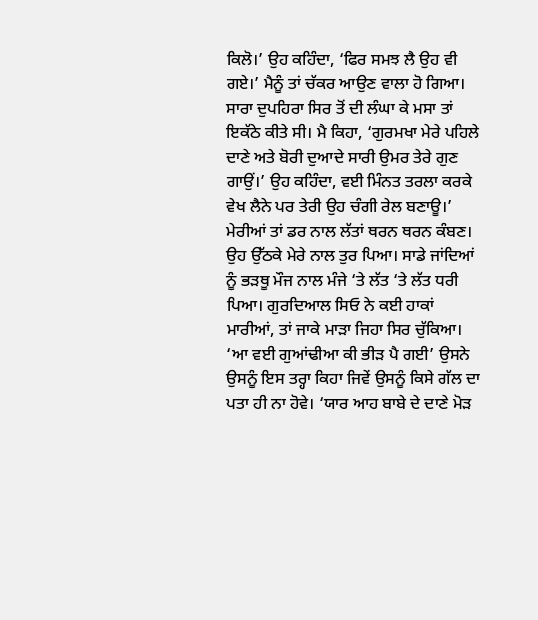ਕਿਲੋ।’ ਉਹ ਕਹਿੰਦਾ, ‘ਫਿਰ ਸਮਝ ਲੈ ਉਹ ਵੀ ਗਏ।’ ਮੈਨੂੰ ਤਾਂ ਚੱਕਰ ਆਉਣ ਵਾਲਾ ਹੋ ਗਿਆ। ਸਾਰਾ ਦੁਪਹਿਰਾ ਸਿਰ ਤੋਂ ਦੀ ਲੰਘਾ ਕੇ ਮਸਾ ਤਾਂ ਇਕੱਠੇ ਕੀਤੇ ਸੀ। ਮੈ ਕਿਹਾ, ‘ਗੁਰਮਖਾ ਮੇਰੇ ਪਹਿਲੇ ਦਾਣੇ ਅਤੇ ਬੋਰੀ ਦੁਆਦੇ ਸਾਰੀ ਉਮਰ ਤੇਰੇ ਗੁਣ ਗਾਉਂ।’ ਉਹ ਕਹਿੰਦਾ, ਵਈ ਮਿੰਨਤ ਤਰਲਾ ਕਰਕੇ ਵੇਖ ਲੈਨੇ ਪਰ ਤੇਰੀ ਉਹ ਚੰਗੀ ਰੇਲ ਬਣਾਊ।’ ਮੇਰੀਆਂ ਤਾਂ ਡਰ ਨਾਲ ਲੱਤਾਂ ਥਰਨ ਥਰਨ ਕੰਬਣ। ਉਹ ਉੱਠਕੇ ਮੇਰੇ ਨਾਲ ਤੁਰ ਪਿਆ। ਸਾਡੇ ਜਾਂਦਿਆਂ ਨੂੰ ਭੜਥੂ ਮੌਜ ਨਾਲ ਮੰਜੇ ‘ਤੇ ਲੱਤ ‘ਤੇ ਲੱਤ ਧਰੀ ਪਿਆ। ਗੁਰਦਿਆਲ ਸਿਓ ਨੇ ਕਈ ਹਾਕਾਂ ਮਾਰੀਆਂ, ਤਾਂ ਜਾਕੇ ਮਾੜਾ ਜਿਹਾ ਸਿਰ ਚੁੱਕਿਆ। ‘ਆ ਵਈ ਗੁਆਂਢੀਆ ਕੀ ਭੀੜ ਪੈ ਗਈ’ ਉਸਨੇ ਉਸਨੂੰ ਇਸ ਤਰ੍ਹਾ ਕਿਹਾ ਜਿਵੇਂ ਉਸਨੂੰ ਕਿਸੇ ਗੱਲ ਦਾ ਪਤਾ ਹੀ ਨਾ ਹੋਵੇ। ‘ਯਾਰ ਆਹ ਬਾਬੇ ਦੇ ਦਾਣੇ ਮੋੜ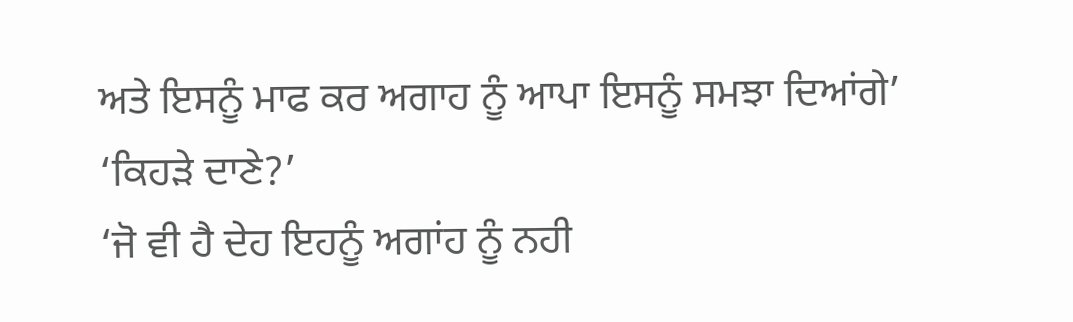ਅਤੇ ਇਸਨੂੰ ਮਾਫ ਕਰ ਅਗਾਹ ਨੂੰ ਆਪਾ ਇਸਨੂੰ ਸਮਝਾ ਦਿਆਂਗੇ’
‘ਕਿਹੜੇ ਦਾਣੇ?’
‘ਜੋ ਵੀ ਹੈ ਦੇਹ ਇਹਨੂੰ ਅਗਾਂਹ ਨੂੰ ਨਹੀ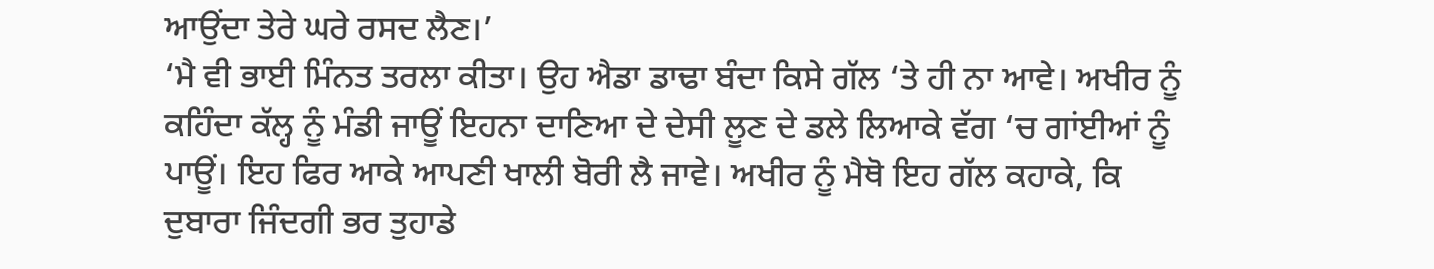ਆਉਂਦਾ ਤੇਰੇ ਘਰੇ ਰਸਦ ਲੈਣ।’
‘ਮੈ ਵੀ ਭਾਈ ਮਿੰਨਤ ਤਰਲਾ ਕੀਤਾ। ਉਹ ਐਡਾ ਡਾਢਾ ਬੰਦਾ ਕਿਸੇ ਗੱਲ ‘ਤੇ ਹੀ ਨਾ ਆਵੇ। ਅਖੀਰ ਨੂੰ ਕਹਿੰਦਾ ਕੱਲ੍ਹ ਨੂੰ ਮੰਡੀ ਜਾਊਂ ਇਹਨਾ ਦਾਣਿਆ ਦੇ ਦੇਸੀ ਲੂਣ ਦੇ ਡਲੇ ਲਿਆਕੇ ਵੱਗ ‘ਚ ਗਾਂਈਆਂ ਨੂੰ ਪਾਊਂ। ਇਹ ਫਿਰ ਆਕੇ ਆਪਣੀ ਖਾਲੀ ਬੋਰੀ ਲੈ ਜਾਵੇ। ਅਖੀਰ ਨੂੰ ਮੈਥੋ ਇਹ ਗੱਲ ਕਹਾਕੇ, ਕਿ ਦੁਬਾਰਾ ਜਿੰਦਗੀ ਭਰ ਤੁਹਾਡੇ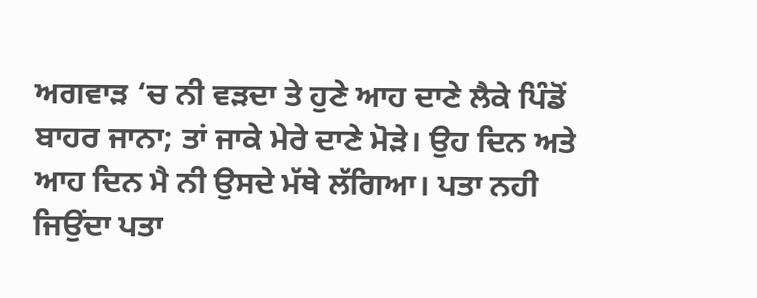ਅਗਵਾੜ ‘ਚ ਨੀ ਵੜਦਾ ਤੇ ਹੁਣੇ ਆਹ ਦਾਣੇ ਲੈਕੇ ਪਿੰਡੋਂ ਬਾਹਰ ਜਾਨਾ; ਤਾਂ ਜਾਕੇ ਮੇਰੇ ਦਾਣੇ ਮੋੜੇ। ਉਹ ਦਿਨ ਅਤੇ ਆਹ ਦਿਨ ਮੈ ਨੀ ਉਸਦੇ ਮੱਥੇ ਲੱਗਿਆ। ਪਤਾ ਨਹੀ ਜਿਉਂਦਾ ਪਤਾ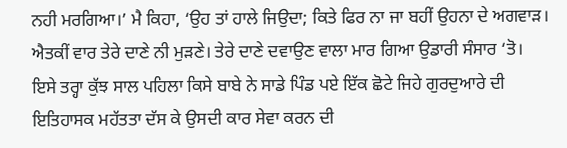ਨਹੀ ਮਰਗਿਆ।’ ਮੈ ਕਿਹਾ, ‘ਉਹ ਤਾਂ ਹਾਲੇ ਜਿਉਦਾ; ਕਿਤੇ ਫਿਰ ਨਾ ਜਾ ਬਹੀਂ ਉਹਨਾ ਦੇ ਅਗਵਾੜ। ਐਤਕੀਂ ਵਾਰ ਤੇਰੇ ਦਾਣੇ ਨੀ ਮੁੜਣੇ। ਤੇਰੇ ਦਾਣੇ ਦਵਾਉਣ ਵਾਲਾ ਮਾਰ ਗਿਆ ਉਡਾਰੀ ਸੰਸਾਰ ‘ਤੋ।
ਇਸੇ ਤਰ੍ਹਾ ਕੁੱਝ ਸਾਲ ਪਹਿਲਾ ਕਿਸੇ ਬਾਬੇ ਨੇ ਸਾਡੇ ਪਿੰਡ ਪਏ ਇੱਕ ਛੋਟੇ ਜਿਹੇ ਗੁਰਦੁਆਰੇ ਦੀ ਇਤਿਹਾਸਕ ਮਹੱਤਤਾ ਦੱਸ ਕੇ ਉਸਦੀ ਕਾਰ ਸੇਵਾ ਕਰਨ ਦੀ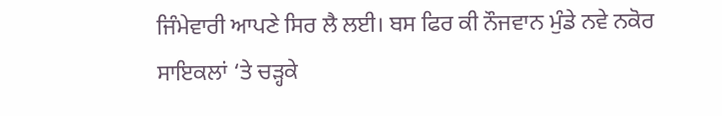ਜਿੰਮੇਵਾਰੀ ਆਪਣੇ ਸਿਰ ਲੈ ਲਈ। ਬਸ ਫਿਰ ਕੀ ਨੌਜਵਾਨ ਮੁੰਡੇ ਨਵੇ ਨਕੋਰ ਸਾਇਕਲਾਂ ‘ਤੇ ਚੜ੍ਹਕੇ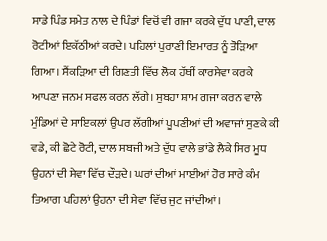ਸਾਡੇ ਪਿੰਡ ਸਮੇਤ ਨਾਲ ਦੇ ਪਿੰਡਾਂ ਵਿਚੋਂ ਵੀ ਗਜਾ ਕਰਕੇ ਦੁੱਧ ਪਾਣੀ, ਦਾਲ ਰੋਟੀਆਂ ਇਕੱਠੀਆਂ ਕਰਦੇ। ਪਹਿਲਾਂ ਪੁਰਾਣੀ ਇਮਾਰਤ ਨੂੰ ਤੋੜਿਆ ਗਿਆ। ਸੈਂਕੜਿਆ ਦੀ ਗਿਣਤੀ ਵਿੱਚ ਲੋਕ ਹੱਥੀਂ ਕਾਰਸੇਵਾ ਕਰਕੇ ਆਪਣਾ ਜਨਮ ਸਫਲ ਕਰਨ ਲੱਗੇ। ਸੁਬਹਾ ਸ਼ਾਮ ਗਜਾ ਕਰਨ ਵਾਲੇ ਮੁੰਡਿਆਂ ਦੇ ਸਾਇਕਲਾਂ ਉਪਰ ਲੱਗੀਆਂ ਪੂਪਣੀਆਂ ਦੀ ਅਵਾਜਾਂ ਸੁਣਕੇ ਕੀ ਵਡੇ, ਕੀ ਛੋਟੇ ਰੋਟੀ, ਦਾਲ ਸਬਜੀ ਅਤੇ ਦੁੱਧ ਵਾਲੇ ਭਾਂਡੇ ਲੈਕੇ ਸਿਰ ਮੂਧ ਉਹਨਾਂ ਦੀ ਸੇਵਾ ਵਿੱਚ ਦੌੜਦੇ। ਘਰਾਂ ਦੀਆਂ ਮਾਈਆਂ ਹੋਰ ਸਾਰੇ ਕੰਮ ਤਿਆਗ ਪਹਿਲਾਂ ਉਹਨਾ ਦੀ ਸੇਵਾ ਵਿੱਚ ਜੁਟ ਜਾਂਦੀਆਂ।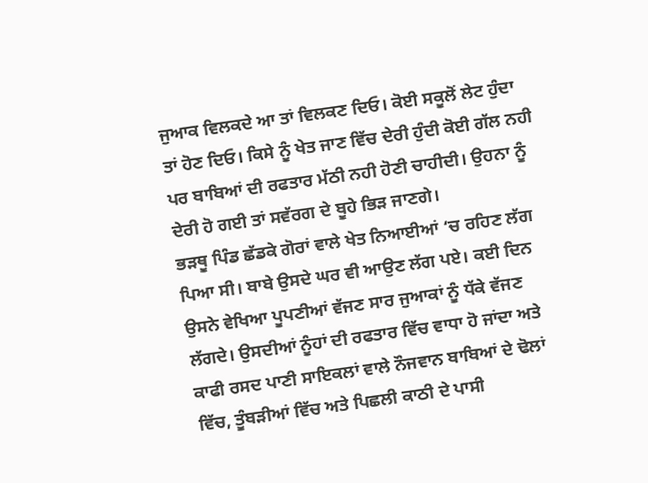ਜੁਆਕ ਵਿਲਕਦੇ ਆ ਤਾਂ ਵਿਲਕਣ ਦਿਓ। ਕੋਈ ਸਕੂਲੋਂ ਲੇਟ ਹੁੰਦਾ ਤਾਂ ਹੋਣ ਦਿਓ। ਕਿਸੇ ਨੂੰ ਖੇਤ ਜਾਣ ਵਿੱਚ ਦੇਰੀ ਹੁੰਦੀ ਕੋਈ ਗੱਲ ਨਹੀ ਪਰ ਬਾਬਿਆਂ ਦੀ ਰਫਤਾਰ ਮੱਠੀ ਨਹੀ ਹੋਣੀ ਚਾਹੀਦੀ। ਉਹਨਾ ਨੂੰ ਦੇਰੀ ਹੋ ਗਈ ਤਾਂ ਸਵੱਰਗ ਦੇ ਬੂਹੇ ਭਿੜ ਜਾਣਗੇ।
ਭੜਥੂ ਪਿੰਡ ਛੱਡਕੇ ਗੋਰਾਂ ਵਾਲੇ ਖੇਤ ਨਿਆਈਆਂ ‘ਚ ਰਹਿਣ ਲੱਗ ਪਿਆ ਸੀ। ਬਾਬੇ ਉਸਦੇ ਘਰ ਵੀ ਆਉਣ ਲੱਗ ਪਏ। ਕਈ ਦਿਨ ਉਸਨੇ ਵੇਖਿਆ ਪੂਪਣੀਆਂ ਵੱਜਣ ਸਾਰ ਜੁਆਕਾਂ ਨੂੰ ਧੱਕੇ ਵੱਜਣ ਲੱਗਦੇ। ਉਸਦੀਆਂ ਨੂੰਹਾਂ ਦੀ ਰਫਤਾਰ ਵਿੱਚ ਵਾਧਾ ਹੋ ਜਾਂਦਾ ਅਤੇ ਕਾਫੀ ਰਸਦ ਪਾਣੀ ਸਾਇਕਲਾਂ ਵਾਲੇ ਨੌਜਵਾਨ ਬਾਬਿਆਂ ਦੇ ਢੋਲਾਂ ਵਿੱਚ, ਤੂੰਬੜੀਆਂ ਵਿੱਚ ਅਤੇ ਪਿਛਲੀ ਕਾਠੀ ਦੇ ਪਾਸੀ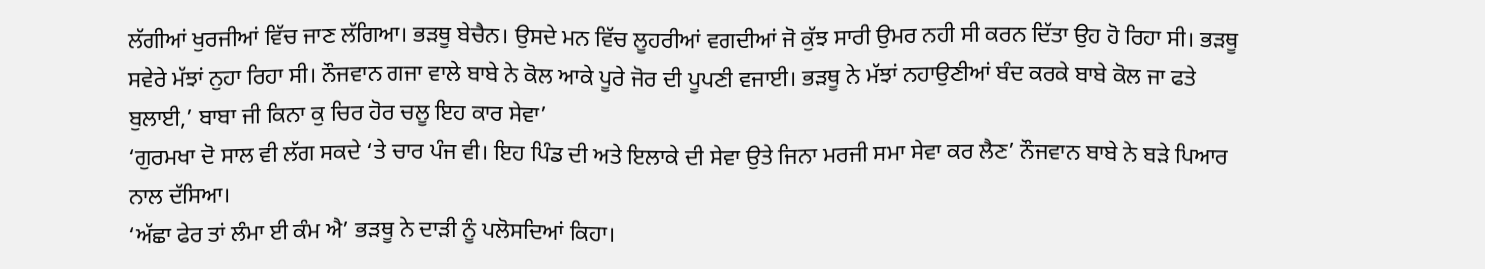ਲੱਗੀਆਂ ਖੁਰਜੀਆਂ ਵਿੱਚ ਜਾਣ ਲੱਗਿਆ। ਭੜਥੂ ਬੇਚੈਨ। ਉਸਦੇ ਮਨ ਵਿੱਚ ਲੂਹਰੀਆਂ ਵਗਦੀਆਂ ਜੋ ਕੁੱਝ ਸਾਰੀ ਉਮਰ ਨਹੀ ਸੀ ਕਰਨ ਦਿੱਤਾ ਉਹ ਹੋ ਰਿਹਾ ਸੀ। ਭੜਥੂ ਸਵੇਰੇ ਮੱਝਾਂ ਨੁਹਾ ਰਿਹਾ ਸੀ। ਨੌਜਵਾਨ ਗਜਾ ਵਾਲੇ ਬਾਬੇ ਨੇ ਕੋਲ ਆਕੇ ਪੂਰੇ ਜੋਰ ਦੀ ਪੂਪਣੀ ਵਜਾਈ। ਭੜਥੂ ਨੇ ਮੱਝਾਂ ਨਹਾਉਣੀਆਂ ਬੰਦ ਕਰਕੇ ਬਾਬੇ ਕੋਲ ਜਾ ਫਤੇ ਬੁਲਾਈ,’ ਬਾਬਾ ਜੀ ਕਿਨਾ ਕੁ ਚਿਰ ਹੋਰ ਚਲੂ ਇਹ ਕਾਰ ਸੇਵਾ’
‘ਗੁਰਮਖਾ ਦੋ ਸਾਲ ਵੀ ਲੱਗ ਸਕਦੇ ‘ਤੇ ਚਾਰ ਪੰਜ ਵੀ। ਇਹ ਪਿੰਡ ਦੀ ਅਤੇ ਇਲਾਕੇ ਦੀ ਸੇਵਾ ਉਤੇ ਜਿਨਾ ਮਰਜੀ ਸਮਾ ਸੇਵਾ ਕਰ ਲੈਣ’ ਨੌਜਵਾਨ ਬਾਬੇ ਨੇ ਬੜੇ ਪਿਆਰ ਨਾਲ ਦੱਸਿਆ।
‘ਅੱਛਾ ਫੇਰ ਤਾਂ ਲੰਮਾ ਈ ਕੰਮ ਐ’ ਭੜਥੂ ਨੇ ਦਾੜੀ ਨੂੰ ਪਲੋਸਦਿਆਂ ਕਿਹਾ।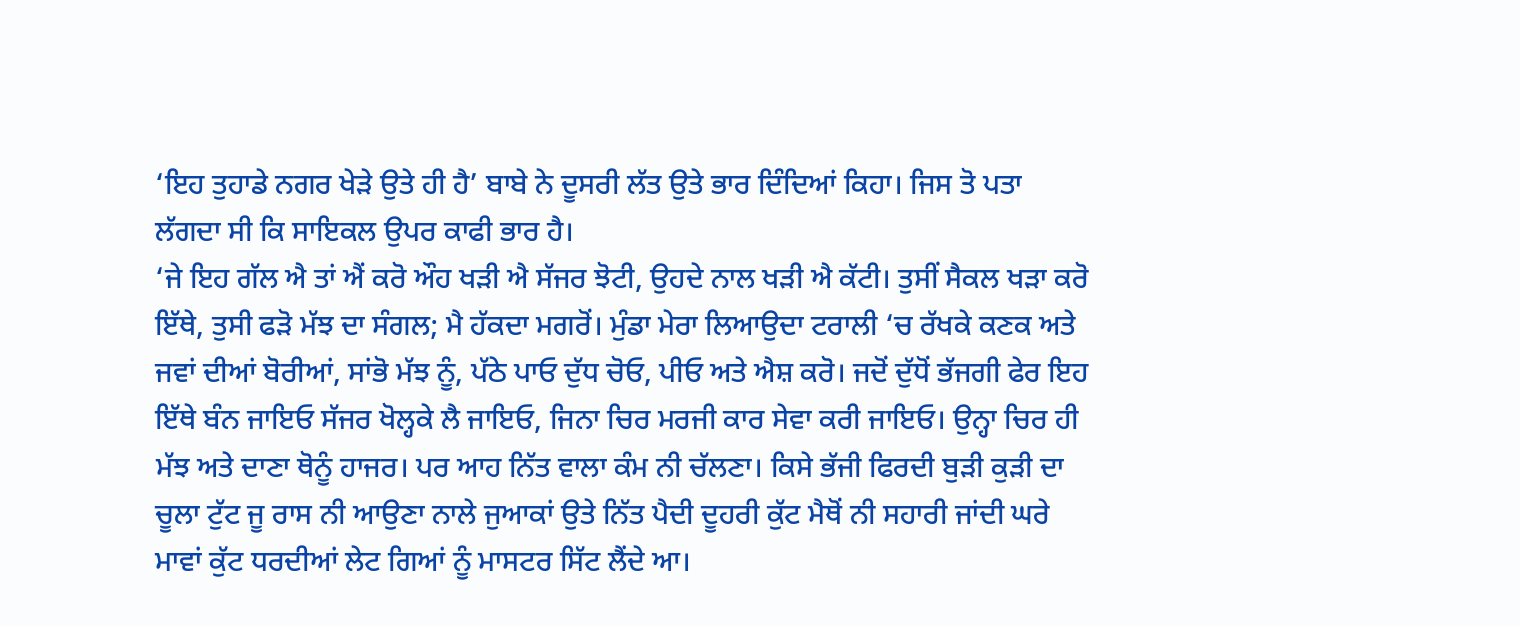‘ਇਹ ਤੁਹਾਡੇ ਨਗਰ ਖੇੜੇ ਉਤੇ ਹੀ ਹੈ’ ਬਾਬੇ ਨੇ ਦੂਸਰੀ ਲੱਤ ਉਤੇ ਭਾਰ ਦਿੰਦਿਆਂ ਕਿਹਾ। ਜਿਸ ਤੋ ਪਤਾ ਲੱਗਦਾ ਸੀ ਕਿ ਸਾਇਕਲ ਉਪਰ ਕਾਫੀ ਭਾਰ ਹੈ।
‘ਜੇ ਇਹ ਗੱਲ ਐ ਤਾਂ ਐਂ ਕਰੋ ਔਹ ਖੜੀ ਐ ਸੱਜਰ ਝੋਟੀ, ਉਹਦੇ ਨਾਲ ਖੜੀ ਐ ਕੱਟੀ। ਤੁਸੀਂ ਸੈਕਲ ਖੜਾ ਕਰੋ ਇੱਥੇ, ਤੁਸੀ ਫੜੋ ਮੱਝ ਦਾ ਸੰਗਲ; ਮੈ ਹੱਕਦਾ ਮਗਰੋਂ। ਮੁੰਡਾ ਮੇਰਾ ਲਿਆਉਦਾ ਟਰਾਲੀ ‘ਚ ਰੱਖਕੇ ਕਣਕ ਅਤੇ ਜਵਾਂ ਦੀਆਂ ਬੋਰੀਆਂ, ਸਾਂਭੋ ਮੱਝ ਨੂੰ, ਪੱਠੇ ਪਾਓ ਦੁੱਧ ਚੋਓ, ਪੀਓ ਅਤੇ ਐਸ਼ ਕਰੋ। ਜਦੋਂ ਦੁੱਧੋਂ ਭੱਜਗੀ ਫੇਰ ਇਹ ਇੱਥੇ ਬੰਨ ਜਾਇਓ ਸੱਜਰ ਖੋਲ੍ਹਕੇ ਲੈ ਜਾਇਓ, ਜਿਨਾ ਚਿਰ ਮਰਜੀ ਕਾਰ ਸੇਵਾ ਕਰੀ ਜਾਇਓ। ਉਨ੍ਹਾ ਚਿਰ ਹੀ ਮੱਝ ਅਤੇ ਦਾਣਾ ਥੋਨੂੰ ਹਾਜਰ। ਪਰ ਆਹ ਨਿੱਤ ਵਾਲਾ ਕੰਮ ਨੀ ਚੱਲਣਾ। ਕਿਸੇ ਭੱਜੀ ਫਿਰਦੀ ਬੁੜੀ ਕੁੜੀ ਦਾ ਚੂਲਾ ਟੁੱਟ ਜੂ ਰਾਸ ਨੀ ਆਉਣਾ ਨਾਲੇ ਜੁਆਕਾਂ ਉਤੇ ਨਿੱਤ ਪੈਦੀ ਦੂਹਰੀ ਕੁੱਟ ਮੈਥੋਂ ਨੀ ਸਹਾਰੀ ਜਾਂਦੀ ਘਰੇ ਮਾਵਾਂ ਕੁੱਟ ਧਰਦੀਆਂ ਲੇਟ ਗਿਆਂ ਨੂੰ ਮਾਸਟਰ ਸਿੱਟ ਲੈਂਦੇ ਆ।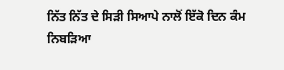ਨਿੱਤ ਨਿੱਤ ਦੇ ਸਿੜੀ ਸਿਆਪੇ ਨਾਲੋਂ ਇੱਕੋ ਦਿਨ ਕੰਮ ਨਿਬੜਿਆ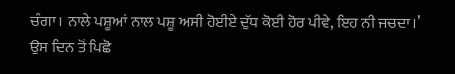ਚੰਗਾ। ਨਾਲੇ ਪਸ਼ੂਆਂ ਨਾਲ ਪਸ਼ੂ ਅਸੀ ਹੋਈਏ ਦੁੱਧ ਕੋਈ ਹੋਰ ਪੀਵੇ, ਇਹ ਨੀ ਜਚਦਾ।’
ਉਸ ਦਿਨ ਤੋਂ ਪਿਛੋ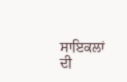ਸਾਇਕਲਾਂ ਦੀ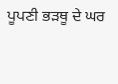ਪੂਪਣੀ ਭੜਥੂ ਦੇ ਘਰ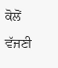ਕੋਲੋਂ ਵੱਜਣੀ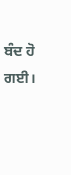ਬੰਦ ਹੋ ਗਈ।